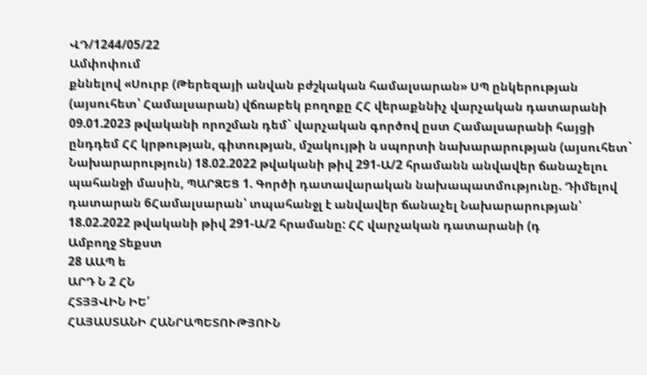ՎԴ/1244/05/22
Ամփոփում
քննելով «Սուրբ (Թերեզայի անվան բժշկական համալսարան» ՍՊ ընկերության (այսուհետ՝ Համալսարան) վճռաբեկ բողոքը ՀՀ վերաքննիչ վարչական դատարանի 09.01.2023 թվականի որոշման դեմ` վարչական գործով ըստ Համալսարանի հայցի ընդդեմ ՀՀ կրթության, գիտության, մշակույթի ն սպորտի նախարարության (այսուհետ` Նախարարություն) 18.02.2022 թվականի թիվ 291-Ա/2 հրամանն անվավեր ճանաչելու պահանջի մասին, ՊԱՐԶԵՑ 1. Գործի դատավարական նախապատմությունը. Դիմելով դատարան 6Համալսարան՝ տպահանջլ է անվավեր ճանաչել Նախարարության՝ 18.02.2022 թվականի թիվ 291-Ա/2 հրամանը: ՀՀ վարչական դատարանի (դ
Ամբողջ Տեքստ
28 ԱԱՊ ե
ԱՐԴ Ն 2 ՀՆ
ՀՏՅՅՎԻՆ ԻԵ՛
ՀԱՅԱՍՏԱՆԻ ՀԱՆՐԱՊԵՏՈՒԹՅՈՒՆ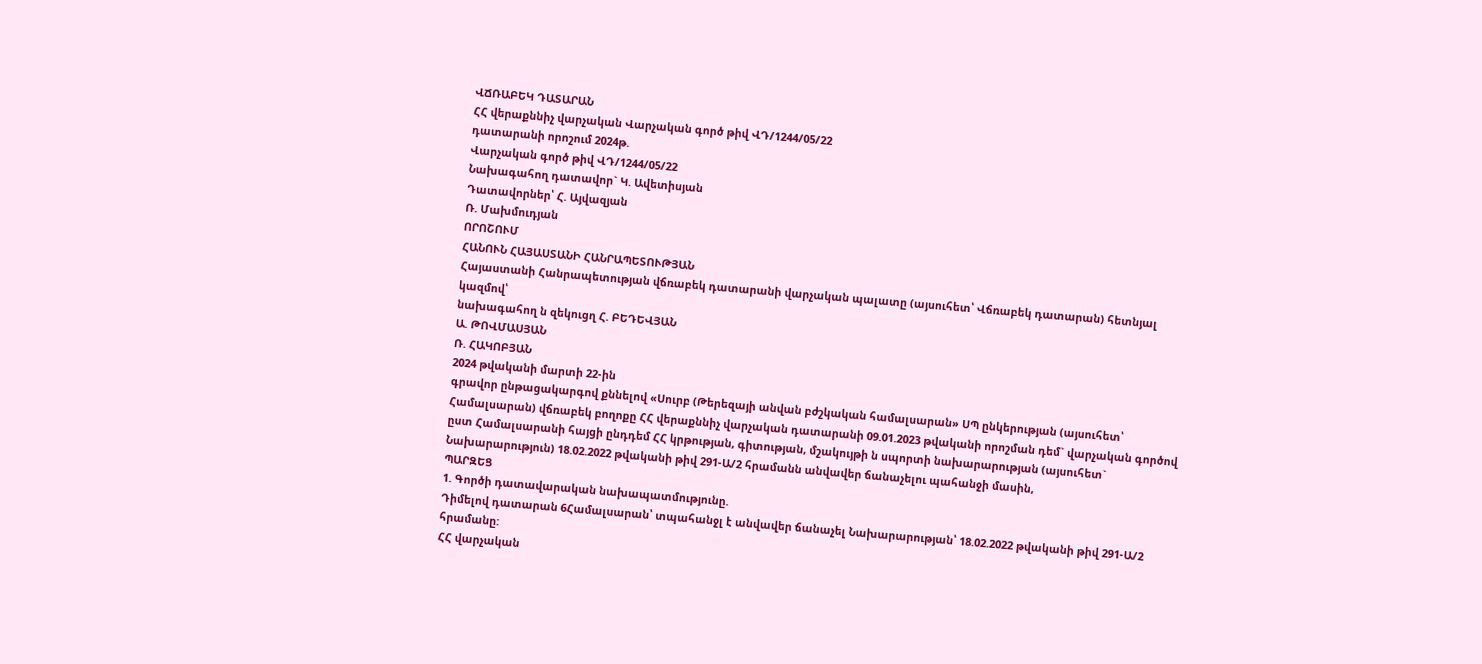ՎՃՌԱԲԵԿ ԴԱՏԱՐԱՆ
ՀՀ վերաքննիչ վարչական Վարչական գործ թիվ ՎԴ/1244/05/22
դատարանի որոշում 2024թ.
Վարչական գործ թիվ ՎԴ/1244/05/22
Նախագահող դատավոր` Կ. Ավետիսյան
Դատավորներ՝ Հ. Այվազյան
Ռ. Մախմուդյան
ՈՐՈՇՈՒՄ
ՀԱՆՈՒՆ ՀԱՅԱՍՏԱՆԻ ՀԱՆՐԱՊԵՏՈՒԹՅԱՆ
Հայաստանի Հանրապետության վճռաբեկ դատարանի վարչական պալատը (այսուհետ՝ Վճռաբեկ դատարան) հետնյալ կազմով՝
նախագահող ն զեկուցղ Հ. ԲԵԴԵՎՅԱՆ
Ա. ԹՈՎՄԱՍՅԱՆ
Ռ. ՀԱԿՈԲՅԱՆ
2024 թվականի մարտի 22-ին
գրավոր ընթացակարգով քննելով «Սուրբ (Թերեզայի անվան բժշկական համալսարան» ՍՊ ընկերության (այսուհետ՝ Համալսարան) վճռաբեկ բողոքը ՀՀ վերաքննիչ վարչական դատարանի 09.01.2023 թվականի որոշման դեմ` վարչական գործով ըստ Համալսարանի հայցի ընդդեմ ՀՀ կրթության, գիտության, մշակույթի ն սպորտի նախարարության (այսուհետ` Նախարարություն) 18.02.2022 թվականի թիվ 291-Ա/2 հրամանն անվավեր ճանաչելու պահանջի մասին,
ՊԱՐԶԵՑ
1. Գործի դատավարական նախապատմությունը.
Դիմելով դատարան 6Համալսարան՝ տպահանջլ է անվավեր ճանաչել Նախարարության՝ 18.02.2022 թվականի թիվ 291-Ա/2 հրամանը:
ՀՀ վարչական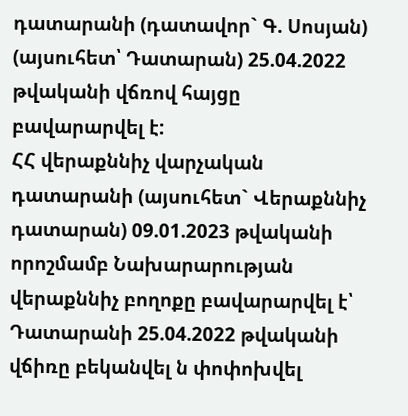դատարանի (դատավոր` Գ. Սոսյան) (այսուհետ՝ Դատարան) 25.04.2022 թվականի վճռով հայցը բավարարվել է:
ՀՀ վերաքննիչ վարչական դատարանի (այսուհետ` Վերաքննիչ դատարան) 09.01.2023 թվականի որոշմամբ Նախարարության վերաքննիչ բողոքը բավարարվել է՝ Դատարանի 25.04.2022 թվականի վճիռը բեկանվել ն փոփոխվել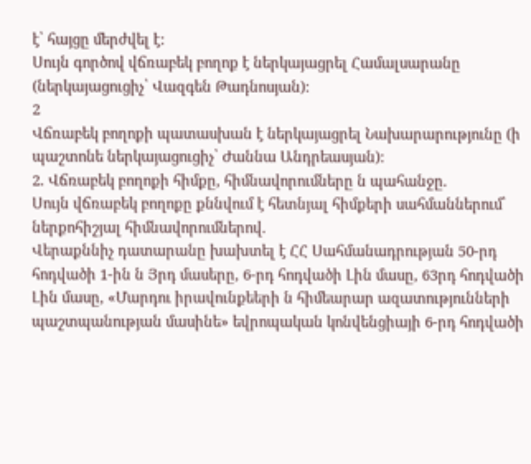է՝ հայցը մերժվել է:
Սույն գործով վճռաբեկ բողոք է ներկայացրել Համալսարանը (ներկայացուցիչ՝ Վազգեն Թադնոսյան):
2
Վճռաբեկ բողոքի պատասխան է ներկայացրել Նախարարությունը (ի պաշտոնե ներկայացուցիչ՝ Ժաննա Անդրեասյան):
2. Վճռաբեկ բողոքի հիմքը, հիմնավորումները ն պահանջը.
Սույն վճռաբեկ բողոքը քննվում է հետնյալ հիմքերի սահմաններում՝ ներքոհիշյալ հիմնավորումներով.
Վերաքննիչ դատարանը խախտել է ՀՀ Սահմանադրության 50-րդ հոդվածի 1-ին ն Յրդ մասերը, 6-րդ հոդվածի Լին մասը, 63րդ հոդվածի Լին մասը, «Մարդու իրավունքեերի ն հիմեարար ազատությունների պաշտպանության մասինե» եվրոպական կոնվենցիայի 6-րդ հոդվածի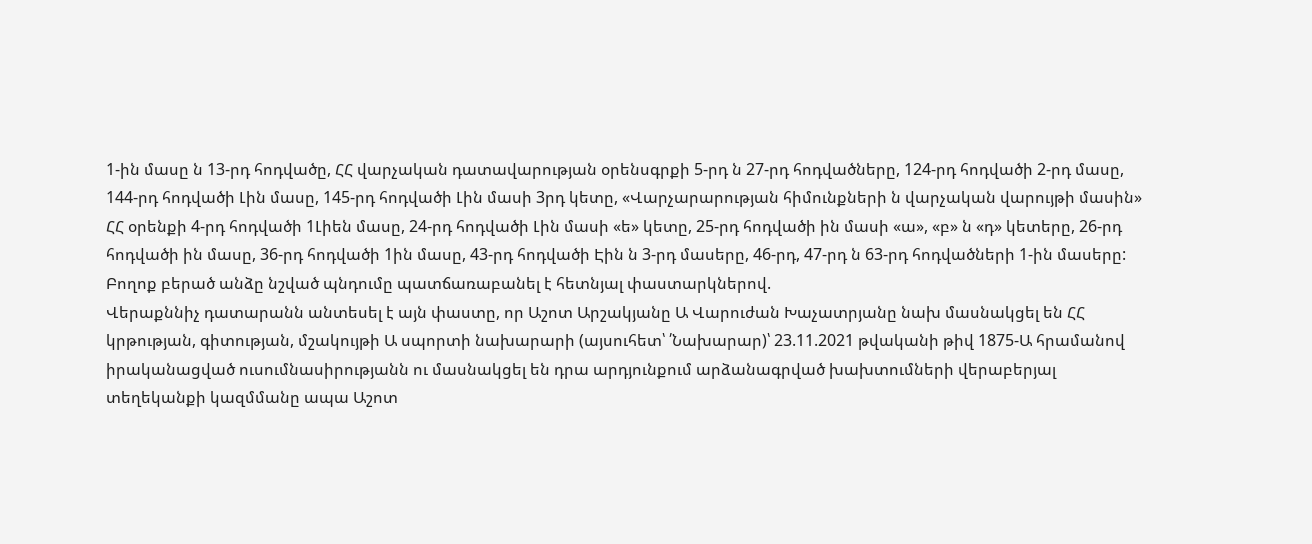1-ին մասը ն 13-րդ հոդվածը, ՀՀ վարչական դատավարության օրենսգրքի 5-րդ ն 27-րդ հոդվածները, 124-րդ հոդվածի 2-րդ մասը, 144-րդ հոդվածի Լին մասը, 145-րդ հոդվածի Լին մասի 3րդ կետը, «Վարչարարության հիմունքների ն վարչական վարույթի մասին» ՀՀ օրենքի 4-րդ հոդվածի 1Լիեն մասը, 24-րդ հոդվածի Լին մասի «ե» կետը, 25-րդ հոդվածի ին մասի «ա», «բ» ն «դ» կետերը, 26-րդ հոդվածի ին մասը, 36-րդ հոդվածի 1ին մասը, 43-րդ հոդվածի Էին ն 3-րդ մասերը, 46-րդ, 47-րդ ն 63-րդ հոդվածների 1-ին մասերը:
Բողոք բերած անձը նշված պնդումը պատճառաբանել է հետնյալ փաստարկներով.
Վերաքննիչ դատարանն անտեսել է այն փաստը, որ Աշոտ Արշակյանը Ա Վարուժան Խաչատրյանը նախ մասնակցել են ՀՀ կրթության, գիտության, մշակույթի Ա սպորտի նախարարի (այսուհետ՝ ՛Նախարար)՝ 23.11.2021 թվականի թիվ 1875-Ա հրամանով իրականացված ուսումնասիրությանն ու մասնակցել են դրա արդյունքում արձանագրված խախտումների վերաբերյալ տեղեկանքի կազմմանը ապա Աշոտ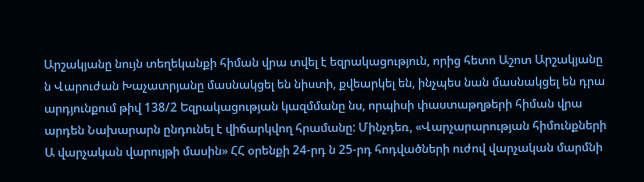Արշակյանը նույն տեղեկանքի հիման վրա տվել է եզրակացություն, որից հետո Աշոտ Արշակյանը ն Վարուժան Խաչատրյանը մասնակցել են նիստի, քվեարկել են, ինչպես նան մասնակցել են դրա արդյունքում թիվ 138/2 Եզրակացության կազմմանը նս, որպիսի փաստաթղթերի հիման վրա արդեն Նախարարն ընդունել է վիճարկվող հրամանը: Մինչդեռ, «Վարչարարության հիմունքների Ա վարչական վարույթի մասին» ՀՀ օրենքի 24-րդ ն 25-րդ հոդվածների ուժով վարչական մարմնի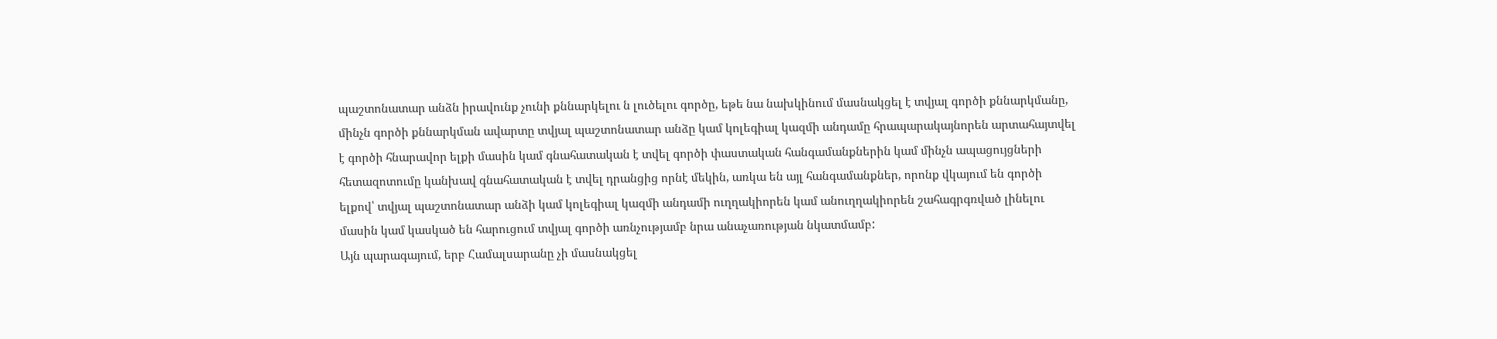պաշտոնատար անձն իրավունք չունի քննարկելու ն լուծելու գործը, եթե նա նախկինում մասնակցել է տվյալ գործի քննարկմանը, մինչն գործի քննարկման ավարտը տվյալ պաշտոնատար անձը կամ կոլեգիալ կազմի անդամը հրապարակայնորեն արտահայտվել է գործի հնարավոր ելքի մասին կամ գնահատական է տվել գործի փաստական հանգամանքներին կամ մինչն ապացույցների հետազոտումը կանխավ գնահատական է տվել դրանցից որնէ մեկին, առկա են այլ հանգամանքներ, որոնք վկայում են գործի ելքով՝ տվյալ պաշտոնատար անձի կամ կոլեգիալ կազմի անդամի ուղղակիորեն կամ անուղղակիորեն շահագրգռված լինելու մասին կամ կասկած են հարուցում տվյալ գործի առնչությամբ նրա անաչառության նկատմամբ:
Այն պարագայում, երբ Համալսարանը չի մասնակցել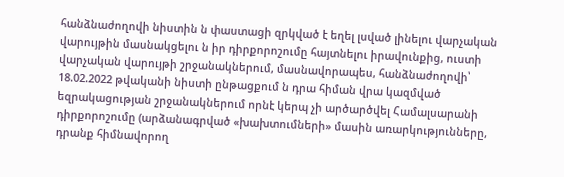հանձնաժողովի նիստին ն փաստացի զրկված է եղել լսված լինելու վարչական վարույթին մասնակցելու ն իր դիրքորոշումը հայտնելու իրավունքից, ուստի վարչական վարույթի շրջանակներում, մասնավորապես, հանձնաժողովի՝ 18.02.2022 թվականի նիստի ընթացքում ն դրա հիման վրա կազմված եզրակացության շրջանակներում որնէ կերպ չի արծարծվել Համալսարանի դիրքորոշումը (արձանագրված «խախտումների» մասին առարկությունները, դրանք հիմնավորող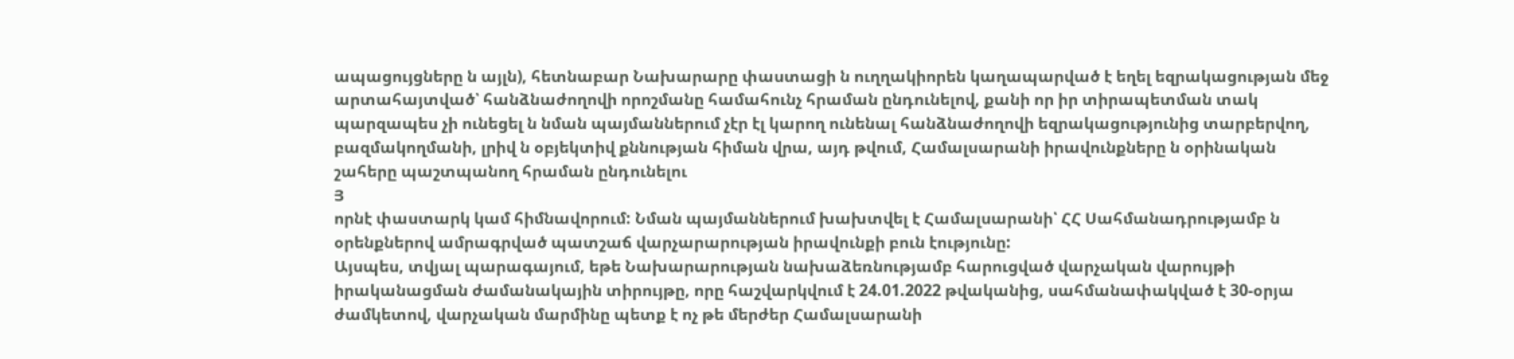ապացույցները ն այլն), հետնաբար Նախարարը փաստացի ն ուղղակիորեն կաղապարված է եղել եզրակացության մեջ արտահայտված՝ հանձնաժողովի որոշմանը համահունչ հրաման ընդունելով, քանի որ իր տիրապետման տակ պարզապես չի ունեցել ն նման պայմաններում չէր էլ կարող ունենալ հանձնաժողովի եզրակացությունից տարբերվող, բազմակողմանի, լրիվ ն օբյեկտիվ քննության հիման վրա, այդ թվում, Համալսարանի իրավունքները ն օրինական շահերը պաշտպանող հրաման ընդունելու
Յ
որնէ փաստարկ կամ հիմնավորում: Նման պայմաններում խախտվել է Համալսարանի՝ ՀՀ Սահմանադրությամբ ն օրենքներով ամրագրված պատշաճ վարչարարության իրավունքի բուն էությունը:
Այսպես, տվյալ պարագայում, եթե Նախարարության նախաձեռնությամբ հարուցված վարչական վարույթի իրականացման ժամանակային տիրույթը, որը հաշվարկվում է 24.01.2022 թվականից, սահմանափակված է 30-օրյա ժամկետով, վարչական մարմինը պետք է ոչ թե մերժեր Համալսարանի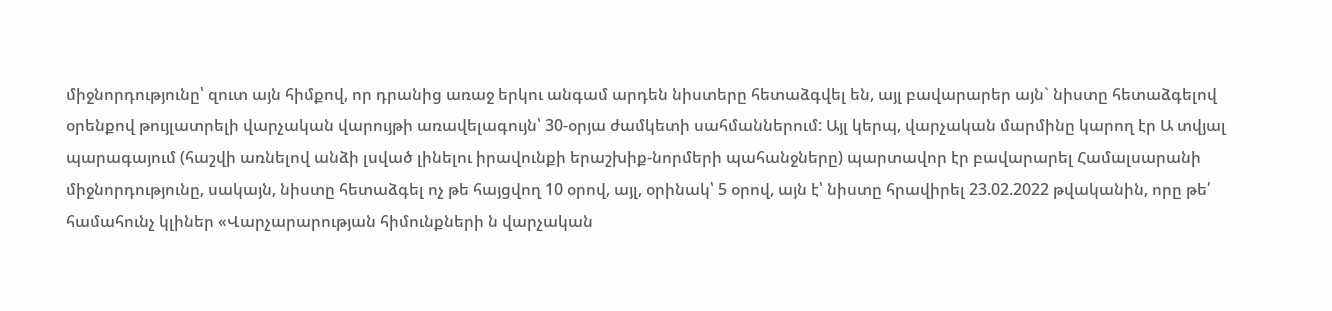միջնորդությունը՝ զուտ այն հիմքով, որ դրանից առաջ երկու անգամ արդեն նիստերը հետաձգվել են, այլ բավարարեր այն` նիստը հետաձգելով օրենքով թույլատրելի վարչական վարույթի առավելագույն՝ 30-օրյա ժամկետի սահմաններում: Այլ կերպ, վարչական մարմինը կարող էր Ա տվյալ պարագայում (հաշվի առնելով անձի լսված լինելու իրավունքի երաշխիք-նորմերի պահանջները) պարտավոր էր բավարարել Համալսարանի միջնորդությունը, սակայն, նիստը հետաձգել ոչ թե հայցվող 10 օրով, այլ, օրինակ՝ 5 օրով, այն է՝ նիստը հրավիրել 23.02.2022 թվականին, որը թե՛ համահունչ կլիներ «Վարչարարության հիմունքների ն վարչական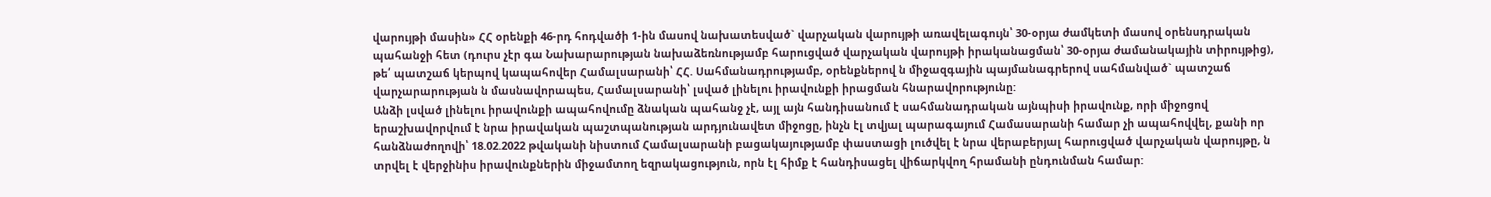վարույթի մասին» ՀՀ օրենքի 46-րդ հոդվածի 1-ին մասով նախատեսված` վարչական վարույթի առավելագույն՝ 30-օրյա ժամկետի մասով օրենսդրական պահանջի հետ (դուրս չէր գա Նախարարության նախաձեռնությամբ հարուցված վարչական վարույթի իրականացման՝ 30-օրյա ժամանակային տիրույթից), թե՛ պատշաճ կերպով կապահովեր Համալսարանի՝ ՀՀ. Սահմանադրությամբ, օրենքներով ն միջազգային պայմանագրերով սահմանված` պատշաճ վարչարարության ն մասնավորապես, Համալսարանի՝ լսված լինելու իրավունքի իրացման հնարավորությունը:
Անձի լսված լինելու իրավունքի ապահովումը ձնական պահանջ չէ, այլ այն հանդիսանում է սահմանադրական այնպիսի իրավունք, որի միջոցով երաշխավորվում է նրա իրավական պաշտպանության արդյունավետ միջոցը, ինչն էլ տվյալ պարագայում Համասարանի համար չի ապահովվել, քանի որ հանձնաժողովի՝ 18.02.2022 թվականի նիստում Համալսարանի բացակայությամբ փաստացի լուծվել է նրա վերաբերյալ հարուցված վարչական վարույթը, ն տրվել է վերջինիս իրավունքներին միջամտող եզրակացություն, որն էլ հիմք է հանդիսացել վիճարկվող հրամանի ընդունման համար: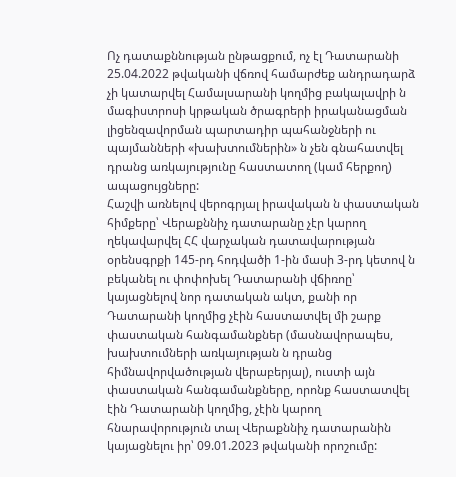Ոչ դատաքննության ընթացքում, ոչ էլ Դատարանի 25.04.2022 թվականի վճռով համարժեք անդրադարձ չի կատարվել Համալսարանի կողմից բակալավրի ն մագիստրոսի կրթական ծրագրերի իրականացման լիցենզավորման պարտադիր պահանջների ու պայմանների «խախտումներին» ն չեն գնահատվել դրանց առկայությունը հաստատող (կամ հերքող) ապացույցները:
Հաշվի առնելով վերոգրյալ իրավական ն փաստական հիմքերը՝ Վերաքննիչ դատարանը չէր կարող ղեկավարվել ՀՀ վարչական դատավարության օրենսգրքի 145-րդ հոդվածի 1-ին մասի 3-րդ կետով ն բեկանել ու փոփոխել Դատարանի վճիռոը՝ կայացնելով նոր դատական ակտ, քանի որ Դատարանի կողմից չէին հաստատվել մի շարք փաստական հանգամանքներ (մասնավորապես, խախտումների առկայության ն դրանց հիմնավորվածության վերաբերյալ), ուստի այն փաստական հանգամանքները, որոնք հաստատվել էին Դատարանի կողմից, չէին կարող հնարավորություն տալ Վերաքննիչ դատարանին կայացնելու իր՝ 09.01.2023 թվականի որոշումը: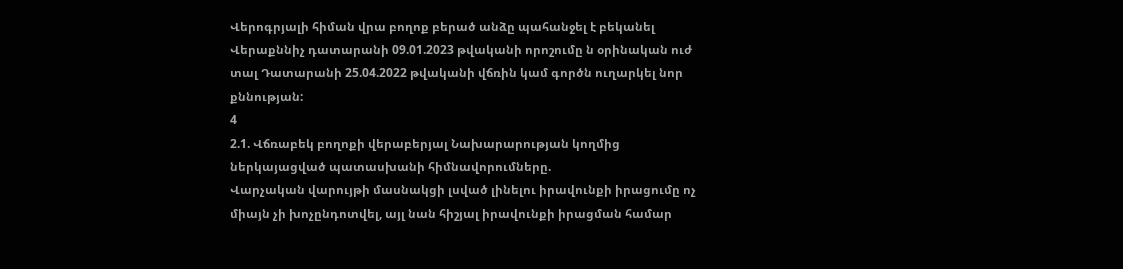Վերոգրյալի հիման վրա բողոք բերած անձը պահանջել է բեկանել Վերաքննիչ դատարանի 09.01.2023 թվականի որոշումը ն օրինական ուժ տալ Դատարանի 25.04.2022 թվականի վճռին կամ գործն ուղարկել նոր քննության:
4
2.1. Վճռաբեկ բողոքի վերաբերյալ Նախարարության կողմից ներկայացված պատասխանի հիմնավորումները.
Վարչական վարույթի մասնակցի լսված լինելու իրավունքի իրացումը ոչ միայն չի խոչընդոտվել, այլ նան հիշյալ իրավունքի իրացման համար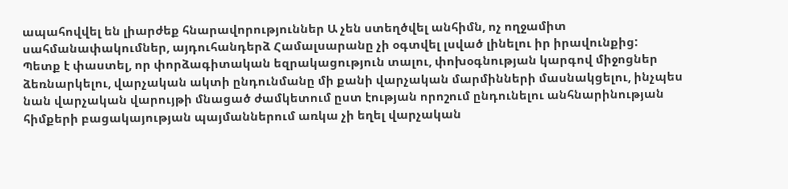ապահովվել են լիարժեք հնարավորություններ Ա չեն ստեղծվել անհիմն, ոչ ողջամիտ սահմանափակումներ, այդուհանդերձ Համալսարանը չի օգտվել լսված լինելու իր իրավունքից:
Պետք է փաստել, որ փորձագիտական եզրակացություն տալու, փոխօգնության կարգով միջոցներ ձեռնարկելու, վարչական ակտի ընդունմանը մի քանի վարչական մարմինների մասնակցելու, ինչպես նան վարչական վարույթի մնացած ժամկետում ըստ էության որոշում ընդունելու անհնարինության հիմքերի բացակայության պայմաններում առկա չի եղել վարչական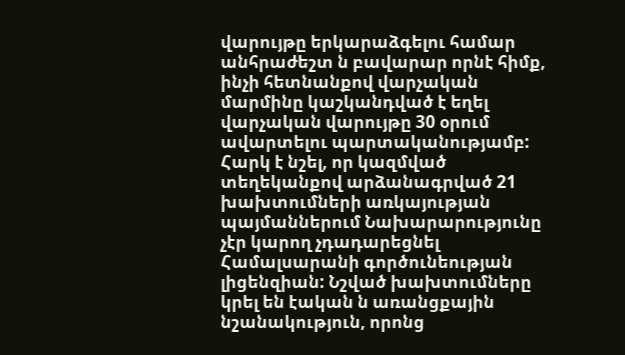վարույթը երկարաձգելու համար անհրաժեշտ ն բավարար որնէ հիմք, ինչի հետնանքով վարչական մարմինը կաշկանդված է եղել վարչական վարույթը 30 օրում ավարտելու պարտականությամբ:
Հարկ է նշել, որ կազմված տեղեկանքով արձանագրված 21 խախտումների առկայության պայմաններում Նախարարությունը չէր կարող չդադարեցնել Համալսարանի գործունեության լիցենզիան: Նշված խախտումները կրել են էական ն առանցքային նշանակություն, որոնց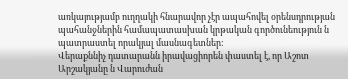առկայությամբ ուղղակի հնարավոր չէր ապահովել օրենսդրության պահանջներին համապատասխան կրթական գործունեություն ն պատրաստել որակյալ մասնագետներ:
Վերաքննիչ դատարանն իրավացիորեն փաստել է, որ Աշոտ Արշակյանը ն Վարուժան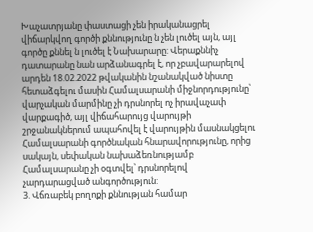Խաչատրյանը փաստացի չեն իրականացրել վիճարկվող գործի քննությունը ն չեն լուծել այն, այլ գործը քննել ն լուծել է Նախարարը: Վերաքննիչ դատարանը նան արձանագրել է, որ չբավարարելով արդեն 18.02.2022 թվականին նշանակված նիստը հետաձգելու մասին Համալսարանի միջնորդությունը՝ վարչական մարմինը չի դրսնորել ոչ իրավաչափ վարքագիծ, այլ վիճահարույց վարույթի շրջանակներում ապահովել է վարույթին մասնակցելու Համալսարանի գործնական հնարավորությունը, որից սակայն, սեփական նախաձեռնությամբ Համալսարանը չի օգտվել՝ դրսնորելով չարդարացված անգործություն:
3. Վճռաբեկ բողոքի քննության համար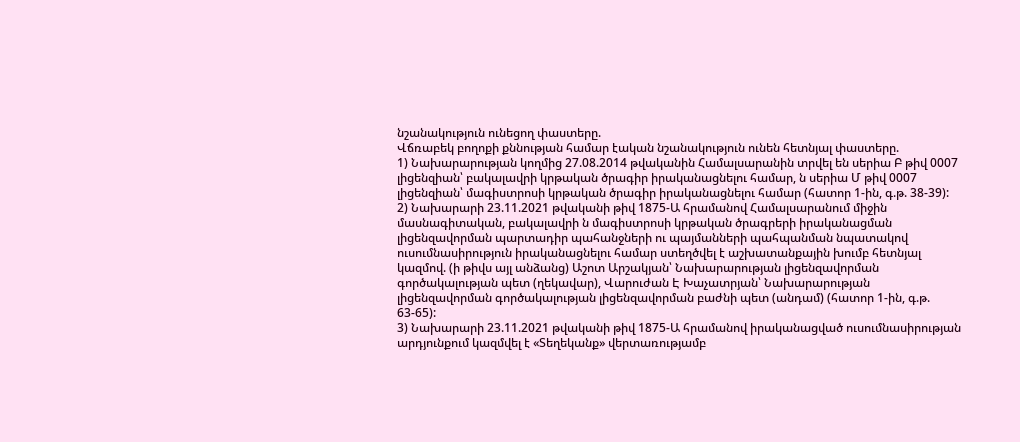նշանակություն ունեցող փաստերը.
Վճռաբեկ բողոքի քննության համար էական նշանակություն ունեն հետնյալ փաստերը.
1) Նախարարության կողմից 27.08.2014 թվականին Համալսարանին տրվել են սերիա Բ թիվ 0007 լիցենզիան՝ բակալավրի կրթական ծրագիր իրականացնելու համար, ն սերիա Մ թիվ 0007 լիցենզիան՝ մագիստրոսի կրթական ծրագիր իրականացնելու համար (հատոր 1-ին, գ.թ. 38-39):
2) Նախարարի 23.11.2021 թվականի թիվ 1875-Ա հրամանով Համալսարանում միջին մասնագիտական, բակալավրի ն մագիստրոսի կրթական ծրագրերի իրականացման լիցենզավորման պարտադիր պահանջների ու պայմանների պահպանման նպատակով ուսումնասիրություն իրականացնելու համար ստեղծվել է աշխատանքային խումբ հետնյալ կազմով. (ի թիվս այլ անձանց) Աշոտ Արշակյան՝ Նախարարության լիցենզավորման գործակալության պետ (ղեկավար), Վարուժան Է Խաչատրյան՝ Նախարարության լիցենզավորման գործակալության լիցենզավորման բաժնի պետ (անդամ) (հատոր 1-ին, գ.թ. 63-65):
3) Նախարարի 23.11.2021 թվականի թիվ 1875-Ա հրամանով իրականացված ուսումնասիրության արդյունքում կազմվել է «Տեղեկանք» վերտառությամբ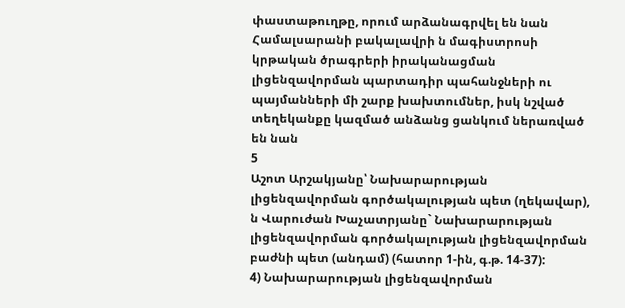փաստաթուղթը, որում արձանագրվել են նան Համալսարանի բակալավրի ն մագիստրոսի կրթական ծրագրերի իրականացման լիցենզավորման պարտադիր պահանջների ու պայմանների մի շարք խախտումներ, իսկ նշված տեղեկանքը կազմած անձանց ցանկում ներառված են նան
5
Աշոտ Արշակյանը՝ Նախարարության լիցենզավորման գործակալության պետ (ղեկավար), ն Վարուժան Խաչատրյանը` Նախարարության լիցենզավորման գործակալության լիցենզավորման բաժնի պետ (անդամ) (հատոր 1-ին, գ.թ. 14-37):
4) Նախարարության լիցենզավորման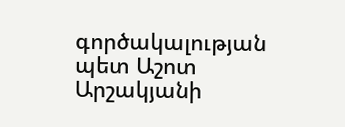գործակալության պետ Աշոտ Արշակյանի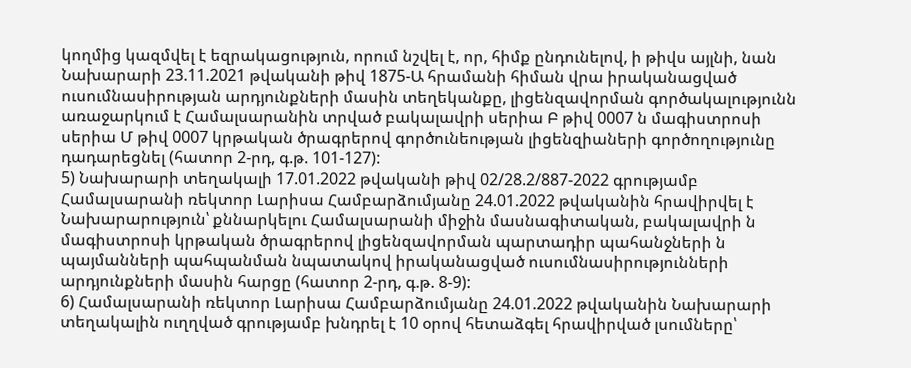կողմից կազմվել է եզրակացություն, որում նշվել է, որ, հիմք ընդունելով, ի թիվս այլնի, նան Նախարարի 23.11.2021 թվականի թիվ 1875-Ա հրամանի հիման վրա իրականացված ուսումնասիրության արդյունքների մասին տեղեկանքը, լիցենզավորման գործակալությունն առաջարկում է Համալսարանին տրված բակալավրի սերիա Բ թիվ 0007 ն մագիստրոսի սերիա Մ թիվ 0007 կրթական ծրագրերով գործունեության լիցենզիաների գործողությունը դադարեցնել (հատոր 2-րդ, գ.թ. 101-127):
5) Նախարարի տեղակալի 17.01.2022 թվականի թիվ 02/28.2/887-2022 գրությամբ Համալսարանի ռեկտոր Լարիսա Համբարձումյանը 24.01.2022 թվականին հրավիրվել է Նախարարություն՝ քննարկելու Համալսարանի միջին մասնագիտական, բակալավրի ն մագիստրոսի կրթական ծրագրերով լիցենզավորման պարտադիր պահանջների ն պայմանների պահպանման նպատակով իրականացված ուսումնասիրությունների արդյունքների մասին հարցը (հատոր 2-րդ, գ.թ. 8-9):
6) Համալսարանի ռեկտոր Լարիսա Համբարձումյանը 24.01.2022 թվականին Նախարարի տեղակալին ուղղված գրությամբ խնդրել է 10 օրով հետաձգել հրավիրված լսումները՝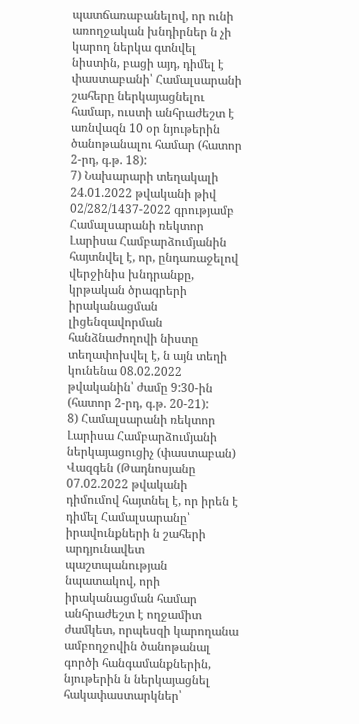պատճառաբանելով, որ ունի առողջական խնդիրներ ն չի կարող ներկա գտնվել նիստին, բացի այդ, դիմել է փաստաբանի՝ Համալսարանի շահերը ներկայացնելու համար, ուստի անհրաժեշտ է առնվազն 10 օր նյութերին ծանոթանալու համար (հատոր 2-րդ, գ.թ. 18):
7) Նախարարի տեղակալի 24.01.2022 թվականի թիվ 02/282/1437-2022 գրությամբ Համալսարանի ռեկտոր Լարիսա Համբարձումյանին հայտնվել է, որ, ընդառաջելով վերջինիս խնդրանքը, կրթական ծրագրերի իրականացման լիցենզավորման հանձնաժողովի նիստը տեղափոխվել է, ն այն տեղի կունենա 08.02.2022 թվականին՝ ժամը 9:30-ին (հատոր 2-րդ, գ.թ. 20-21):
8) Համալսարանի ռեկտոր Լարիսա Համբարձումյանի ներկայացուցիչ (փաստաբան) Վազգեն (Թադնոսյանը 07.02.2022 թվականի դիմումով հայտնել է, որ իրեն է դիմել Համալսարանը՝ իրավունքների ն շահերի արդյունավետ պաշտպանության նպատակով, որի իրականացման համար անհրաժեշտ է ողջամիտ ժամկետ, որպեսզի կարողանա ամբողջովին ծանոթանալ գործի հանգամանքներին, նյութերին ն ներկայացնել հակափաստարկներ՝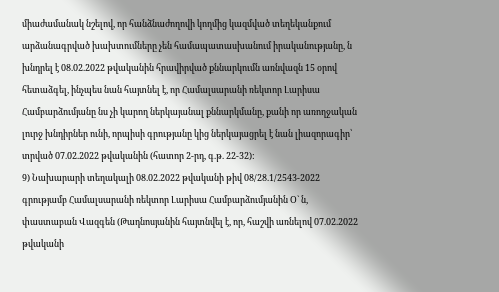միաժամանակ նշելով, որ հանձնաժողովի կողմից կազմված տեղեկանքում արձանագրված խախտումները չեն համապատասխանում իրականությանը, ն խնդրել է 08.02.2022 թվականին հրավիրված քննարկումն առնվազն 15 օրով հետաձգել, ինչպես նան հայտնել է, որ Համալսարանի ռեկտոր Լարիսա Համբարձումյանը նս չի կարող ներկայանալ քննարկմանը, քանի որ առողջական լուրջ խնդիրներ ունի, որպիսի գրությանը կից ներկայացրել է նան լիազորագիր՝ տրված 07.02.2022 թվականին (հատոր 2-րդ, գ.թ. 22-32):
9) Նախարարի տեղակալի 08.02.2022 թվականի թիվ 08/28.1/2543-2022 գրությամբ Համալսարանի ռեկտոր Լարիսա Համբարձումյանին Օ` ն, փաստաբան Վազգեն (Թադնոսյանին հայտնվել է, որ, հաշվի առնելով 07.02.2022 թվականի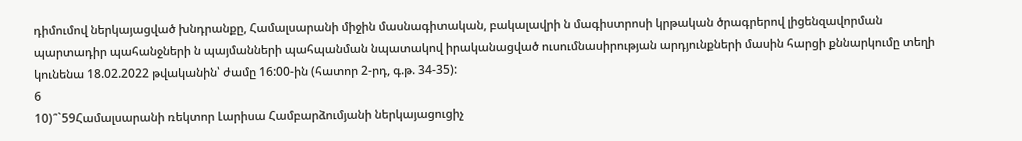դիմումով ներկայացված խնդրանքը, Համալսարանի միջին մասնագիտական, բակալավրի ն մագիստրոսի կրթական ծրագրերով լիցենզավորման պարտադիր պահանջների ն պայմանների պահպանման նպատակով իրականացված ուսումնասիրության արդյունքների մասին հարցի քննարկումը տեղի կունենա 18.02.2022 թվականին՝ ժամը 16:00-ին (հատոր 2-րդ, գ.թ. 34-35):
6
10)՞`59Համալսարանի ռեկտոր Լարիսա Համբարձումյանի ներկայացուցիչ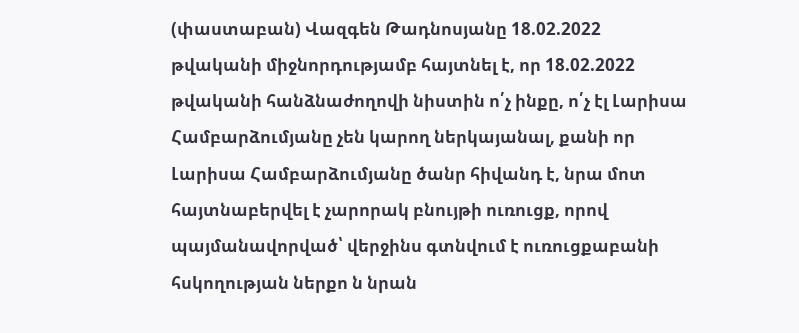(փաստաբան) Վազգեն Թադնոսյանը 18.02.2022 թվականի միջնորդությամբ հայտնել է, որ 18.02.2022 թվականի հանձնաժողովի նիստին ո՛չ ինքը, ո՛չ էլ Լարիսա Համբարձումյանը չեն կարող ներկայանալ, քանի որ Լարիսա Համբարձումյանը ծանր հիվանդ է, նրա մոտ հայտնաբերվել է չարորակ բնույթի ուռուցք, որով պայմանավորված՝ վերջինս գտնվում է ուռուցքաբանի հսկողության ներքո ն նրան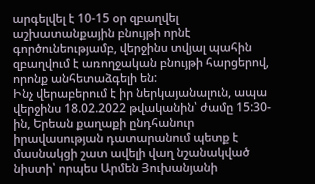արգելվել է 10-15 օր զբաղվել աշխատանքային բնույթի որնէ գործունեությամբ, վերջինս տվյալ պահին զբաղվում է առողջական բնույթի հարցերով, որոնք անհետաձգելի են:
Ինչ վերաբերում է իր ներկայանալուն, ապա վերջինս 18.02.2022 թվականին՝ ժամը 15:30-ին, Երեան քաղաքի ընդհանուր իրավասության դատարանում պետք է մասնակցի շատ ավելի վաղ նշանակված նիստի՝ որպես Արմեն Յուխանյանի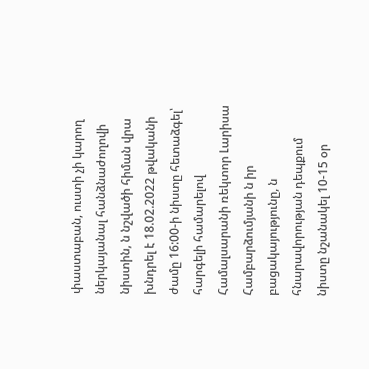փաստաբան, ուստի չի կարող ներկայանալ հանձնաժողովի նիստին, ն նշվածի հիման վրա խնդրել է 18.02.2022 թվականի ժամը 16:00-ի նիստը հետաձգել՝ հարգելի համարելով Համալսարանի ռեկտոր Լարիսա Համբարձումյանի ն իր բացակայությունը, ն հնարավորության դեպքում նիստը նշանակել 10-15 օր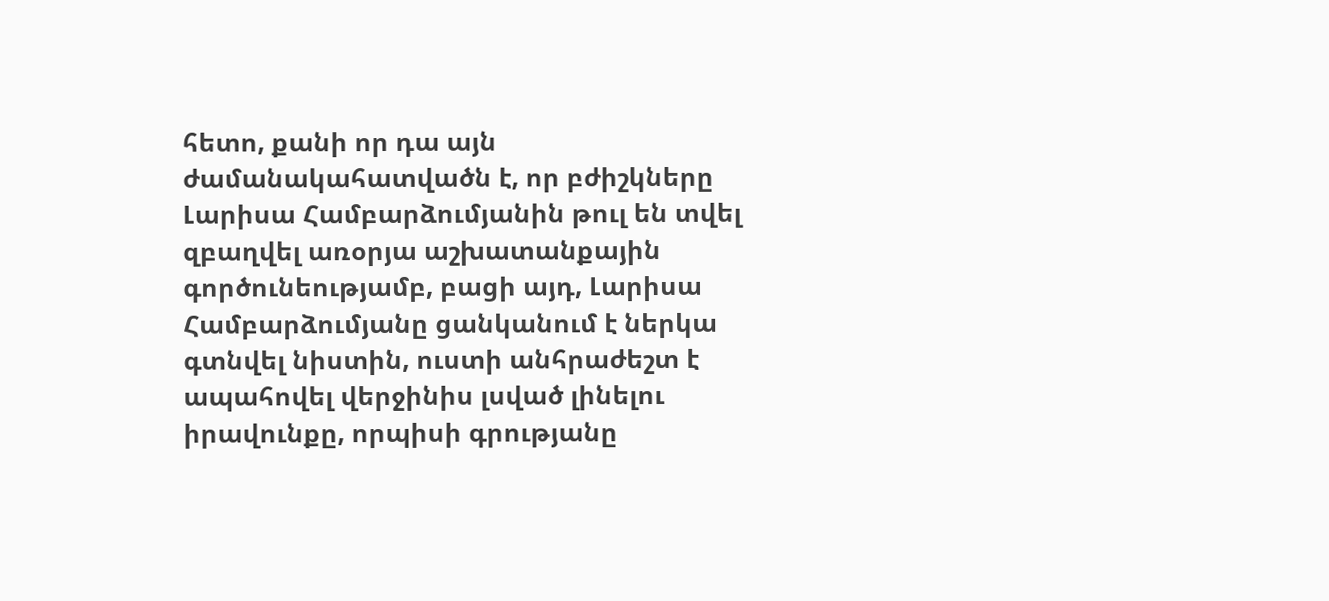հետո, քանի որ դա այն ժամանակահատվածն է, որ բժիշկները Լարիսա Համբարձումյանին թուլ են տվել զբաղվել առօրյա աշխատանքային գործունեությամբ, բացի այդ, Լարիսա Համբարձումյանը ցանկանում է ներկա գտնվել նիստին, ուստի անհրաժեշտ է ապահովել վերջինիս լսված լինելու իրավունքը, որպիսի գրությանը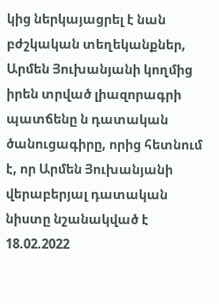կից ներկայացրել է նան բժշկական տեղեկանքներ, Արմեն Յուխանյանի կողմից իրեն տրված լիազորագրի պատճենը ն դատական ծանուցագիրը, որից հետնում է, որ Արմեն Յուխանյանի վերաբերյալ դատական նիստը նշանակված է 18.02.2022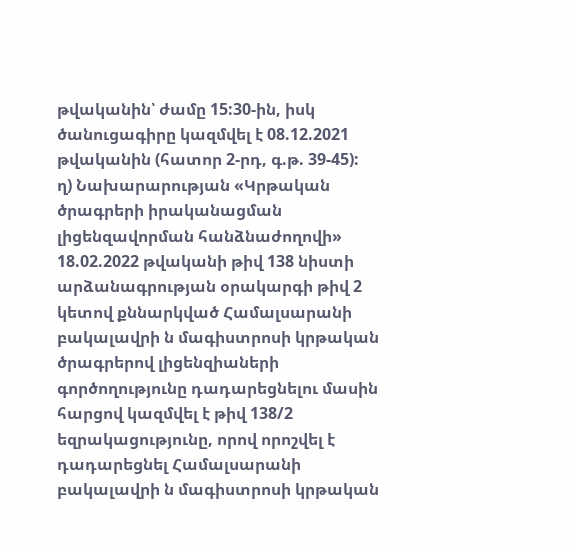թվականին՝ ժամը 15:30-ին, իսկ ծանուցագիրը կազմվել է 08.12.2021 թվականին (հատոր 2-րդ, գ.թ. 39-45):
ղ) Նախարարության «Կրթական ծրագրերի իրականացման լիցենզավորման հանձնաժողովի» 18.02.2022 թվականի թիվ 138 նիստի արձանագրության օրակարգի թիվ 2 կետով քննարկված Համալսարանի բակալավրի ն մագիստրոսի կրթական ծրագրերով լիցենզիաների գործողությունը դադարեցնելու մասին հարցով կազմվել է թիվ 138/2 եզրակացությունը, որով որոշվել է դադարեցնել Համալսարանի բակալավրի ն մագիստրոսի կրթական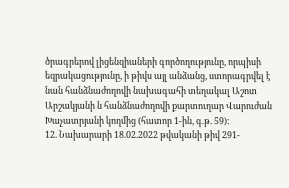ծրագրերով լիցենզիաների գործողությունը, որպիսի եզրակացությունը, ի թիվս այլ անձանց, ստորագրվել է նան հանձնաժողովի նախագահի տեղակալ Աշոտ Արշակյանի ն հանձնաժողովի քարտուղար Վարուժան Խաչատրյանի կողմից (հատոր 1-ին, գ.թ. 59):
12. Նախարարի 18.02.2022 թվականի թիվ 291-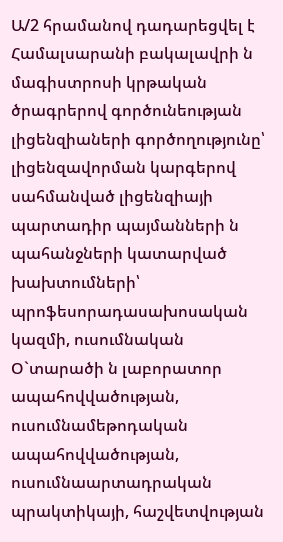Ա/2 հրամանով դադարեցվել է Համալսարանի բակալավրի ն մագիստրոսի կրթական ծրագրերով գործունեության լիցենզիաների գործողությունը՝ լիցենզավորման կարգերով սահմանված լիցենզիայի պարտադիր պայմանների ն պահանջների կատարված խախտումների՝
պրոֆեսորադասախոսական կազմի, ուսումնական Օ`տարածի ն լաբորատոր ապահովվածության, ուսումնամեթոդական ապահովվածության, ուսումնաարտադրական պրակտիկայի, հաշվետվության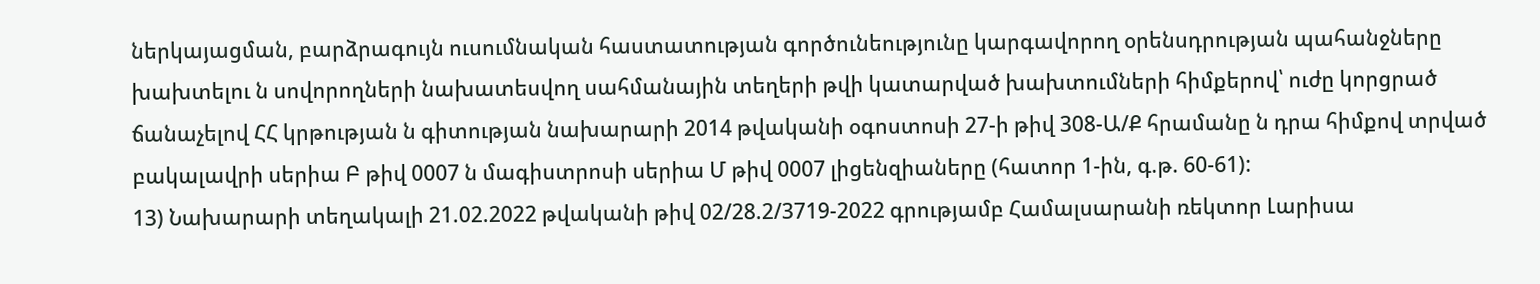ներկայացման, բարձրագույն ուսումնական հաստատության գործունեությունը կարգավորող օրենսդրության պահանջները խախտելու ն սովորողների նախատեսվող սահմանային տեղերի թվի կատարված խախտումների հիմքերով՝ ուժը կորցրած ճանաչելով ՀՀ կրթության ն գիտության նախարարի 2014 թվականի օգոստոսի 27-ի թիվ 308-Ա/Ք հրամանը ն դրա հիմքով տրված բակալավրի սերիա Բ թիվ 0007 ն մագիստրոսի սերիա Մ թիվ 0007 լիցենզիաները (հատոր 1-ին, գ.թ. 60-61):
13) Նախարարի տեղակալի 21.02.2022 թվականի թիվ 02/28.2/3719-2022 գրությամբ Համալսարանի ռեկտոր Լարիսա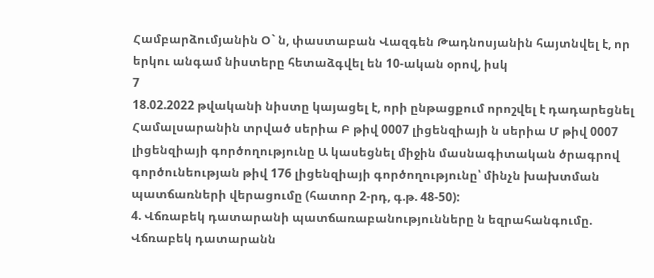Համբարձումյանին Օ` ն, փաստաբան Վազգեն Թադնոսյանին հայտնվել է, որ երկու անգամ նիստերը հետաձգվել են 10-ական օրով, իսկ
7
18.02.2022 թվականի նիստը կայացել է, որի ընթացքում որոշվել է դադարեցնել Համալսարանին տրված սերիա Բ թիվ 0007 լիցենզիայի ն սերիա Մ թիվ 0007 լիցենզիայի գործողությունը Ա կասեցնել միջին մասնագիտական ծրագրով գործունեության թիվ 176 լիցենզիայի գործողությունը՝ մինչն խախտման պատճառների վերացումը (հատոր 2-րդ, գ.թ. 48-50):
4. Վճռաբեկ դատարանի պատճառաբանությունները ն եզրահանգումը.
Վճռաբեկ դատարանն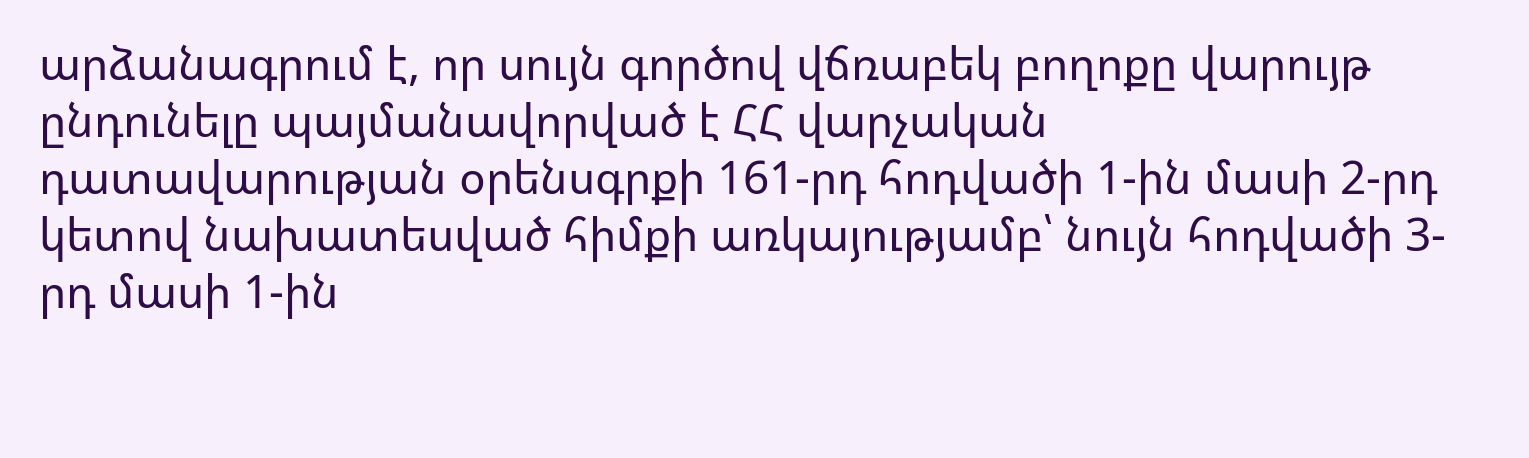արձանագրում է, որ սույն գործով վճռաբեկ բողոքը վարույթ ընդունելը պայմանավորված է ՀՀ վարչական դատավարության օրենսգրքի 161-րդ հոդվածի 1-ին մասի 2-րդ կետով նախատեսված հիմքի առկայությամբ՝ նույն հոդվածի 3-րդ մասի 1-ին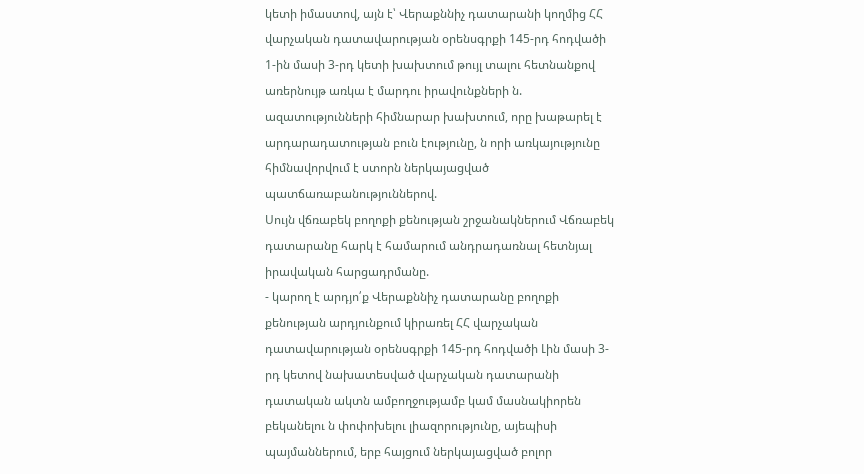կետի իմաստով, այն է՝ Վերաքննիչ դատարանի կողմից ՀՀ վարչական դատավարության օրենսգրքի 145-րդ հոդվածի 1-ին մասի 3-րդ կետի խախտում թույլ տալու հետնանքով առերնույթ առկա է մարդու իրավունքների ն. ազատությունների հիմնարար խախտում, որը խաթարել է արդարադատության բուն էությունը, ն որի առկայությունը հիմնավորվում է ստորն ներկայացված պատճառաբանություններով.
Սույն վճռաբեկ բողոքի քենության շրջանակներում Վճռաբեկ դատարանը հարկ է համարում անդրադառնալ հետնյալ իրավական հարցադրմանը.
- կարող է արդյո՛ք Վերաքննիչ դատարանը բողոքի քենության արդյունքում կիրառել ՀՀ վարչական դատավարության օրենսգրքի 145-րդ հոդվածի Լին մասի 3-րդ կետով նախատեսված վարչական դատարանի դատական ակտն ամբողջությամբ կամ մասնակիորեն բեկանելու ն փոփոխելու լիազորությունը, այեպիսի պայմաններում, երբ հայցում ներկայացված բոլոր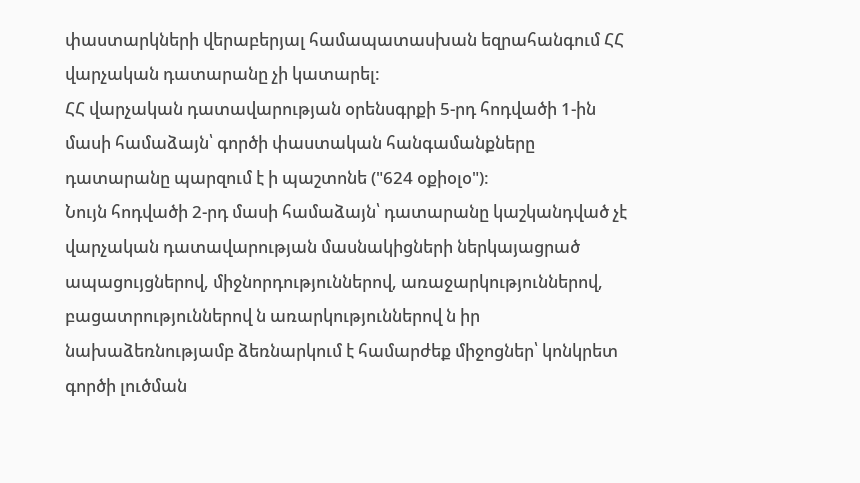փաստարկների վերաբերյալ համապատասխան եզրահանգում ՀՀ վարչական դատարանը չի կատարել:
ՀՀ վարչական դատավարության օրենսգրքի 5-րդ հոդվածի 1-ին մասի համաձայն՝ գործի փաստական հանգամանքները դատարանը պարզում է ի պաշտոնե ("624 օքիօլօ"):
Նույն հոդվածի 2-րդ մասի համաձայն՝ դատարանը կաշկանդված չէ վարչական դատավարության մասնակիցների ներկայացրած ապացույցներով, միջնորդություններով, առաջարկություններով, բացատրություններով ն առարկություններով ն իր նախաձեռնությամբ ձեռնարկում է համարժեք միջոցներ՝ կոնկրետ գործի լուծման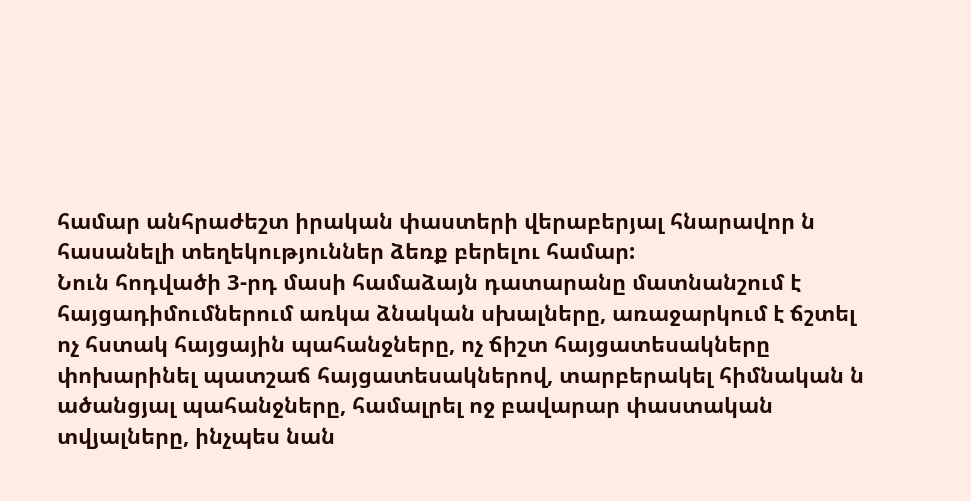համար անհրաժեշտ իրական փաստերի վերաբերյալ հնարավոր ն հասանելի տեղեկություններ ձեռք բերելու համար:
Նուն հոդվածի 3-րդ մասի համաձայն դատարանը մատնանշում է
հայցադիմումներում առկա ձնական սխալները, առաջարկում է ճշտել ոչ հստակ հայցային պահանջները, ոչ ճիշտ հայցատեսակները փոխարինել պատշաճ հայցատեսակներով, տարբերակել հիմնական ն ածանցյալ պահանջները, համալրել ոջ բավարար փաստական տվյալները, ինչպես նան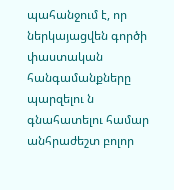պահանջում է, որ ներկայացվեն գործի փաստական հանգամանքները պարզելու ն գնահատելու համար անհրաժեշտ բոլոր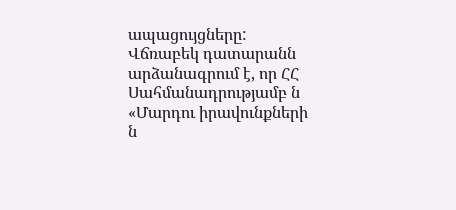ապացույցները:
Վճռաբեկ դատարանն արձանագրում է, որ ՀՀ Սահմանադրությամբ ն «Մարդու իրավունքների ն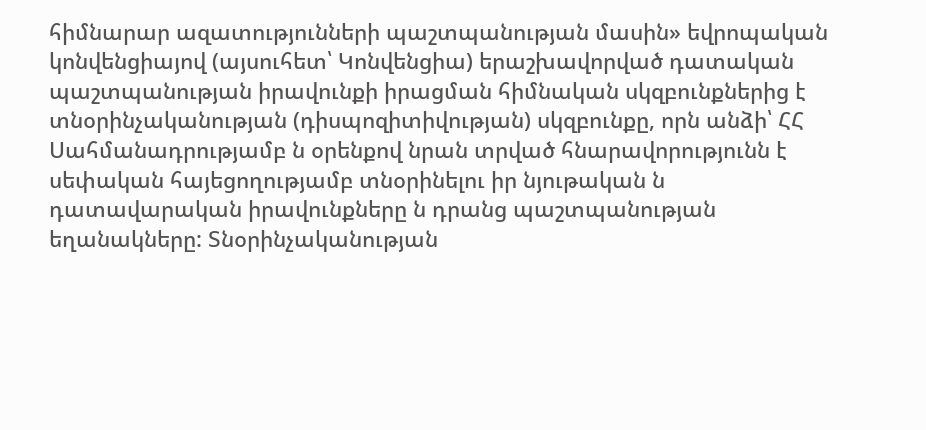հիմնարար ազատությունների պաշտպանության մասին» եվրոպական կոնվենցիայով (այսուհետ՝ Կոնվենցիա) երաշխավորված դատական պաշտպանության իրավունքի իրացման հիմնական սկզբունքներից է տնօրինչականության (դիսպոզիտիվության) սկզբունքը, որն անձի՝ ՀՀ Սահմանադրությամբ ն օրենքով նրան տրված հնարավորությունն է սեփական հայեցողությամբ տնօրինելու իր նյութական ն դատավարական իրավունքները ն դրանց պաշտպանության եղանակները: Տնօրինչականության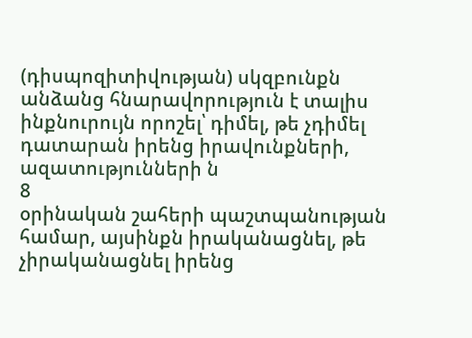(դիսպոզիտիվության) սկզբունքն անձանց հնարավորություն է տալիս ինքնուրույն որոշել՝ դիմել, թե չդիմել դատարան իրենց իրավունքների, ազատությունների ն
8
օրինական շահերի պաշտպանության համար, այսինքն իրականացնել, թե չիրականացնել իրենց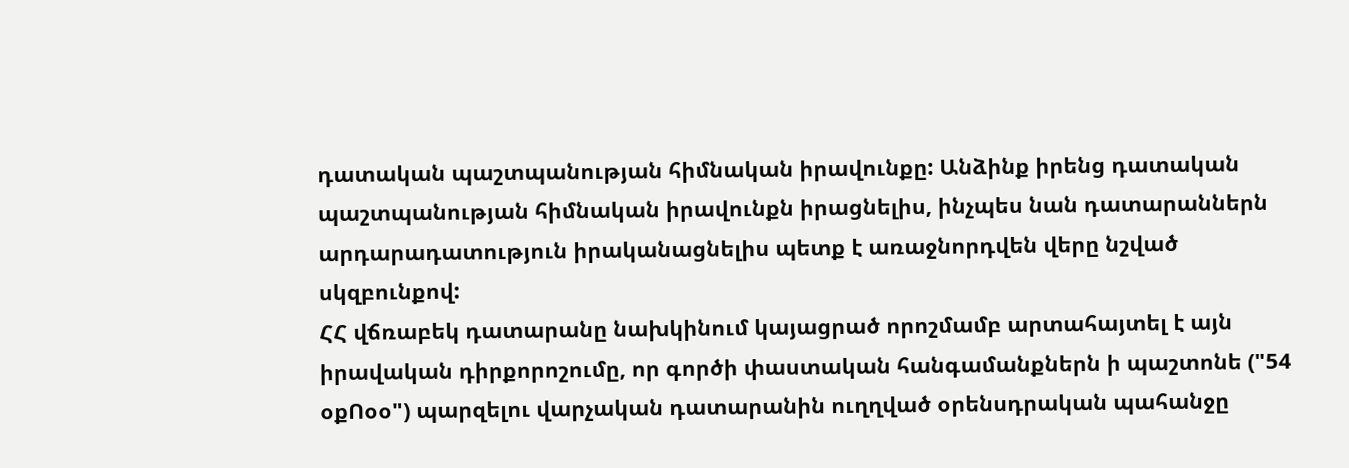դատական պաշտպանության հիմնական իրավունքը: Անձինք իրենց դատական պաշտպանության հիմնական իրավունքն իրացնելիս, ինչպես նան դատարաններն արդարադատություն իրականացնելիս պետք է առաջնորդվեն վերը նշված սկզբունքով:
ՀՀ վճռաբեկ դատարանը նախկինում կայացրած որոշմամբ արտահայտել է այն իրավական դիրքորոշումը, որ գործի փաստական հանգամանքներն ի պաշտոնե ("54 օքՈօօ") պարզելու վարչական դատարանին ուղղված օրենսդրական պահանջը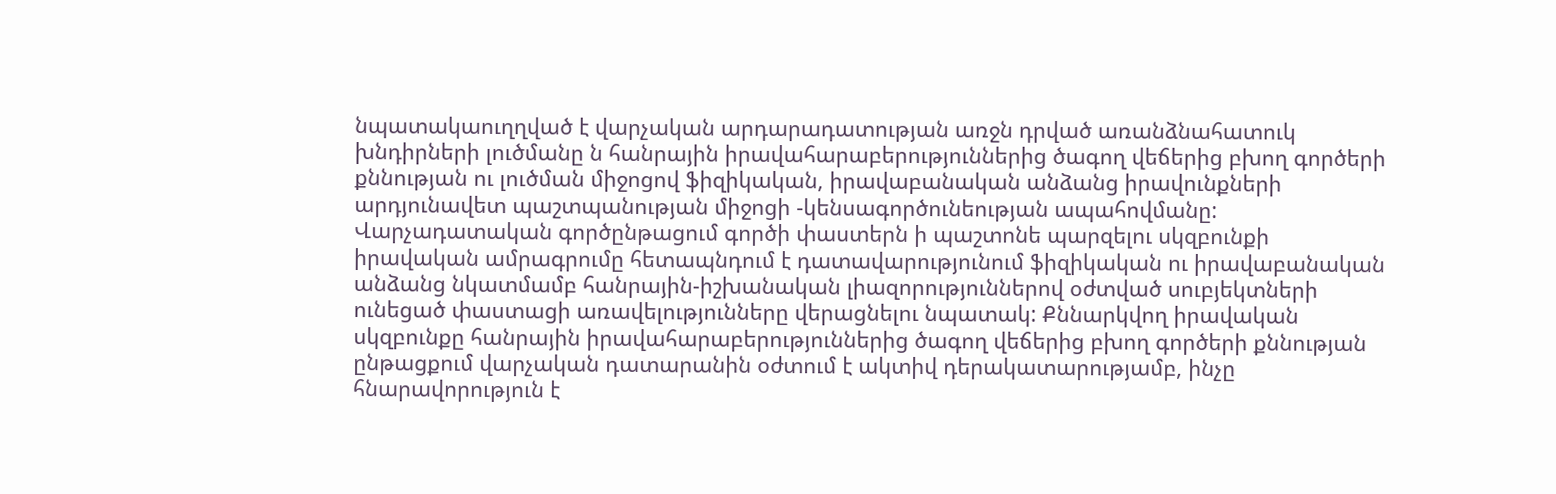նպատակաուղղված է վարչական արդարադատության առջն դրված առանձնահատուկ խնդիրների լուծմանը ն հանրային իրավահարաբերություններից ծագող վեճերից բխող գործերի քննության ու լուծման միջոցով ֆիզիկական, իրավաբանական անձանց իրավունքների արդյունավետ պաշտպանության միջոցի -կենսագործունեության ապահովմանը: Վարչադատական գործընթացում գործի փաստերն ի պաշտոնե պարզելու սկզբունքի իրավական ամրագրումը հետապնդում է դատավարությունում ֆիզիկական ու իրավաբանական անձանց նկատմամբ հանրային-իշխանական լիազորություններով օժտված սուբյեկտների ունեցած փաստացի առավելությունները վերացնելու նպատակ: Քննարկվող իրավական սկզբունքը հանրային իրավահարաբերություններից ծագող վեճերից բխող գործերի քննության ընթացքում վարչական դատարանին օժտում է ակտիվ դերակատարությամբ, ինչը հնարավորություն է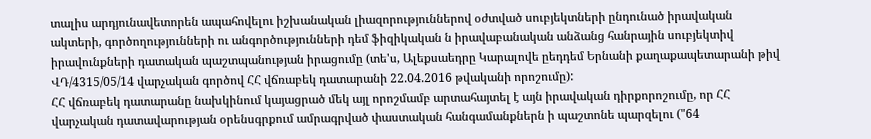տալիս արդյունավետորեն ապահովելու իշխանական լիազորություններով օժտված սուբյեկտների ընդունած իրավական ակտերի, գործողությունների ու անգործությունների դեմ ֆիզիկական ն իրավաբանական անձանց հանրային սուբյեկտիվ իրավունքների դատական պաշտպանության իրացումը (տե'ս, Ալեքսաեդրը Կարալովե ըեդդեմ Երնանի քաղաքապետարանի թիվ ՎԴ/4315/05/14 վարչական գործով ՀՀ վճռաբեկ դատարանի 22.04.2016 թվականի որոշումը):
ՀՀ վճռաբեկ դատարանը նախկինում կայացրած մեկ այլ որոշմամբ արտահայտել է այն իրավական դիրքորոշումը, որ ՀՀ վարչական դատավարության օրենսգրքում ամրագրված փաստական հանգամանքներն ի պաշտոնե պարզելու ("64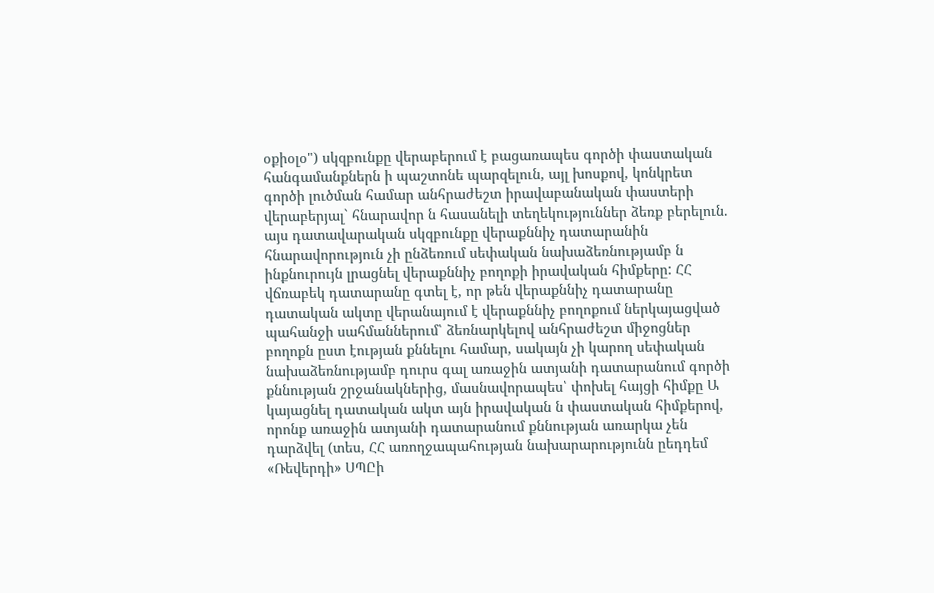օքիօլօ") սկզբունքը վերաբերում է բացառապես գործի փաստական հանգամանքներն ի պաշտոնե պարզելուն, այլ խոսքով, կոնկրետ գործի լուծման համար անհրաժեշտ իրավաբանական փաստերի վերաբերյալ` հնարավոր ն հասանելի տեղեկություններ ձեռք բերելուն. այս դատավարական սկզբունքը վերաքննիչ դատարանին հնարավորություն չի ընձեռում սեփական նախաձեռնությամբ ն ինքնուրույն լրացնել վերաքննիչ բողոքի իրավական հիմքերը: ՀՀ վճռաբեկ դատարանը գտել է, որ թեն վերաքննիչ դատարանը դատական ակտը վերանայում է վերաքննիչ բողոքում ներկայացված պահանջի սահմաններում՝ ձեռնարկելով անհրաժեշտ միջոցներ բողոքն ըստ էության քննելու համար, սակայն չի կարող սեփական նախաձեռնությամբ դուրս գալ առաջին ատյանի դատարանում գործի քննության շրջանակներից, մասնավորապես՝ փոխել հայցի հիմքը Ա կայացնել դատական ակտ այն իրավական ն փաստական հիմքերով, որոնք առաջին ատյանի դատարանում քննության առարկա չեն դարձվել (տես, ՀՀ առողջապահության նախարարությունն ըեդդեմ «Ռեվերդի» ՍՊԸի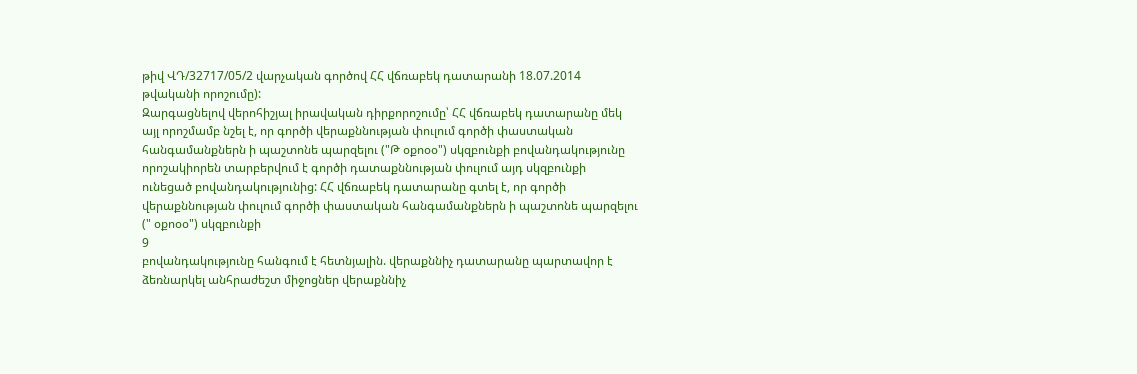թիվ ՎԴ/32717/05/2 վարչական գործով ՀՀ վճռաբեկ դատարանի 18.07.2014 թվականի որոշումը):
Զարգացնելով վերոհիշյալ իրավական դիրքորոշումը՝ ՀՀ վճռաբեկ դատարանը մեկ այլ որոշմամբ նշել է, որ գործի վերաքննության փուլում գործի փաստական հանգամանքներն ի պաշտոնե պարզելու ("Թ օքոօօ") սկզբունքի բովանդակությունը որոշակիորեն տարբերվում է գործի դատաքննության փուլում այդ սկզբունքի ունեցած բովանդակությունից: ՀՀ վճռաբեկ դատարանը գտել է, որ գործի վերաքննության փուլում գործի փաստական հանգամանքներն ի պաշտոնե պարզելու (" օքոօօ") սկզբունքի
9
բովանդակությունը հանգում է հետնյալին. վերաքննիչ դատարանը պարտավոր է ձեռնարկել անհրաժեշտ միջոցներ վերաքննիչ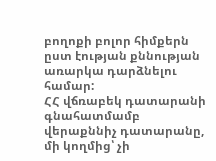բողոքի բոլոր հիմքերն ըստ էության քննության առարկա դարձնելու համար:
ՀՀ վճռաբեկ դատարանի գնահատմամբ վերաքննիչ դատարանը, մի կողմից՝ չի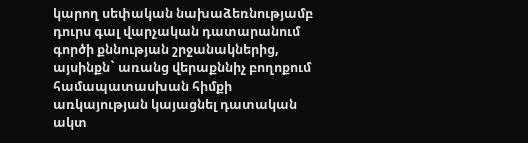կարող սեփական նախաձեռնությամբ դուրս գալ վարչական դատարանում գործի քննության շրջանակներից, այսինքն` առանց վերաքննիչ բողոքում համապատասխան հիմքի առկայության կայացնել դատական ակտ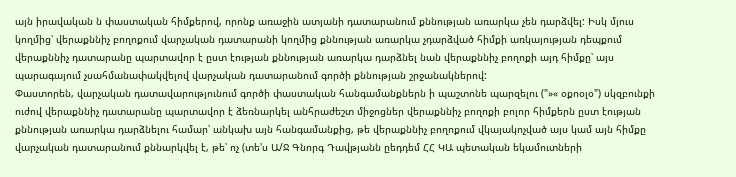այն իրավական ն փաստական հիմքերով, որոնք առաջին ատյանի դատարանում քննության առարկա չեն դարձվել: Իսկ մյուս կողմից՝ վերաքննիչ բողոքում վարչական դատարանի կողմից քննության առարկա չդարձված հիմքի առկայության դեպքում վերաքննիչ դատարանը պարտավոր է ըստ էության քննության առարկա դարձնել նան վերաքննիչ բողոքի այդ հիմքը՝ այս պարագայում չսահմանափակվելով վարչական դատարանում գործի քննության շրջանակներով:
Փաստորեն, վարչական դատավարությունում գործի փաստական հանգամանքներն ի պաշտոնե պարզելու ("»« օքոօլօ") սկզբունքի ուժով վերաքննիչ դատարանը պարտավոր է ձեռնարկել անհրաժեշտ միջոցներ վերաքննիչ բողոքի բոլոր հիմքերն ըստ էության քննության առարկա դարձնելու համար՝ անկախ այն հանգամանքից, թե վերաքննիչ բողոքում վկայակոչված այս կամ այն հիմքը վարչական դատարանում քննարկվել է, թե՝ ոչ (տե'ս Ա/Ջ Գնորգ Դավթյանն ըեդդեմ ՀՀ ԿԱ պետական եկամուտների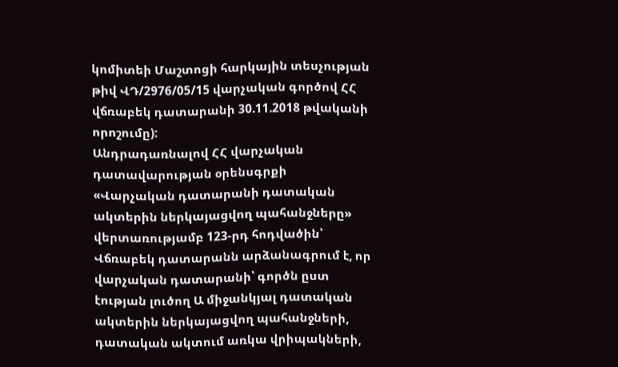կոմիտեի Մաշտոցի հարկային տեսչության թիվ ՎԴ/2976/05/15 վարչական գործով ՀՀ վճռաբեկ դատարանի 30.11.2018 թվականի որոշումը):
Անդրադառնալով ՀՀ վարչական դատավարության օրենսգրքի «Վարչական դատարանի դատական ակտերին ներկայացվող պահանջները» վերտառությամբ 123-րդ հոդվածին՝ Վճռաբեկ դատարանն արձանագրում է, որ վարչական դատարանի՝ գործն ըստ էության լուծող Ա միջանկյալ դատական ակտերին ներկայացվող պահանջների, դատական ակտում առկա վրիպակների,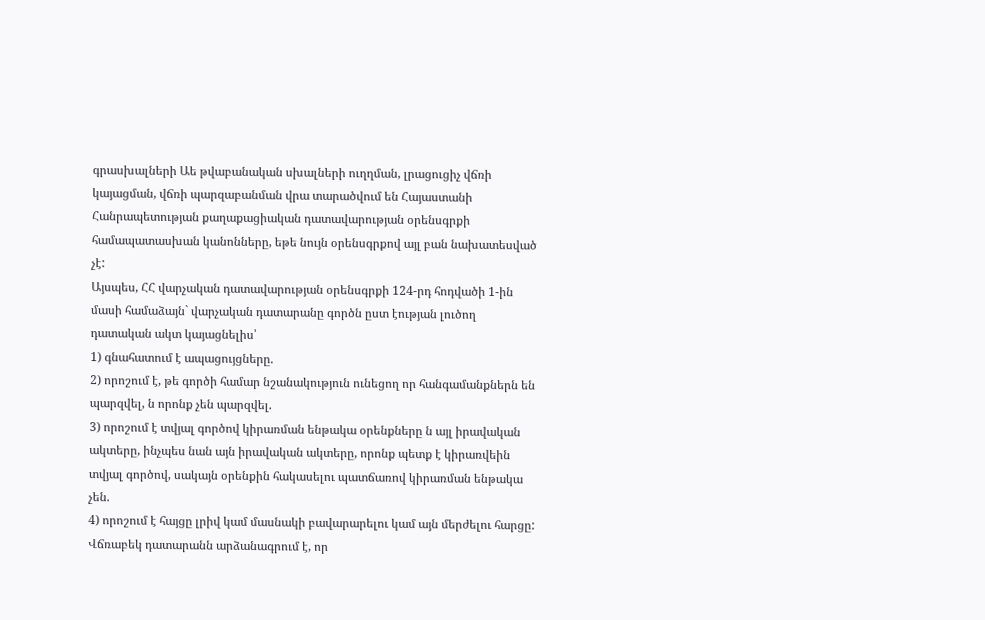գրասխալների Աե թվաբանական սխալների ուղղման, լրացուցիչ վճռի կայացման, վճռի պարզաբանման վրա տարածվում են Հայաստանի Հանրապետության քաղաքացիական դատավարության օրենսգրքի համապատասխան կանոնները, եթե նույն օրենսգրքով այլ բան նախատեսված չէ:
Այսպես, ՀՀ վարչական դատավարության օրենսգրքի 124-րդ հոդվածի 1-ին մասի համաձայն` վարչական դատարանը գործն ըստ էության լուծող դատական ակտ կայացնելիս՝
1) գնահատում է ապացույցները.
2) որոշում է, թե գործի համար նշանակություն ունեցող որ հանգամանքներն են պարզվել, ն որոնք չեն պարզվել.
3) որոշում է տվյալ գործով կիրառման ենթակա օրենքները ն այլ իրավական ակտերը, ինչպես նան այն իրավական ակտերը, որոնք պետք է կիրառվեին տվյալ գործով, սակայն օրենքին հակասելու պատճառով կիրառման ենթակա չեն.
4) որոշում է հայցը լրիվ կամ մասնակի բավարարելու կամ այն մերժելու հարցը:
Վճռաբեկ դատարանն արձանագրում է, որ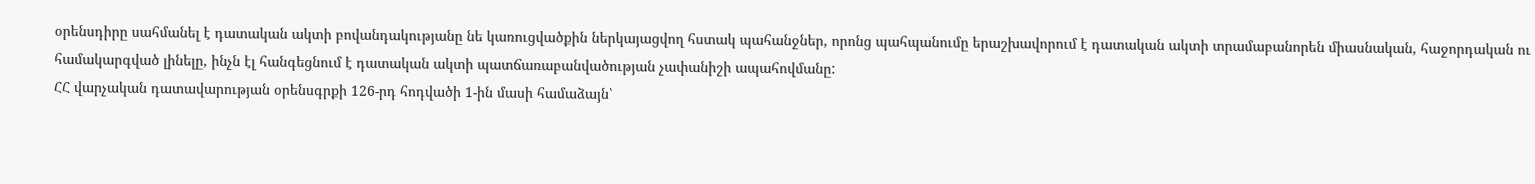օրենսդիրը սահմանել է դատական ակտի բովանդակությանը նե կառուցվածքին ներկայացվող հստակ պահանջներ, որոնց պահպանումը երաշխավորում է դատական ակտի տրամաբանորեն միասնական, հաջորդական ու համակարգված լինելը, ինչն էլ հանգեցնում է դատական ակտի պատճառաբանվածության չափանիշի ապահովմանը:
ՀՀ վարչական դատավարության օրենսգրքի 126-րդ հոդվածի 1-ին մասի համաձայն՝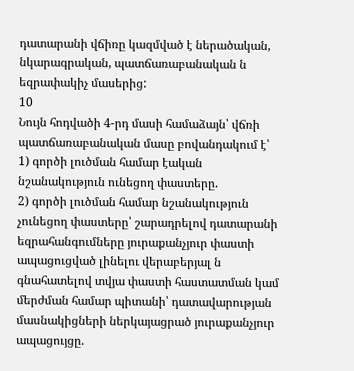դատարանի վճիռը կազմված է ներածական, նկարագրական, պատճառաբանական ն եզրափակիչ մասերից:
10
Նույն հոդվածի 4-րդ մասի համաձայն՝ վճռի պատճառաբանական մասը բովանդակում է՝
1) գործի լուծման համար էական նշանակություն ունեցող փաստերը.
2) գործի լուծման համար նշանակություն չունեցող փաստերը՝ շարադրելով դատարանի եզրահանգումները յուրաքանչյուր փաստի ապացուցված լինելու վերաբերյալ ն գնահատելով տվյա փաստի հաստատման կամ մերժման համար պիտանի՝ դատավարության մասնակիցների ներկայացրած յուրաքանչյուր ապացույցը.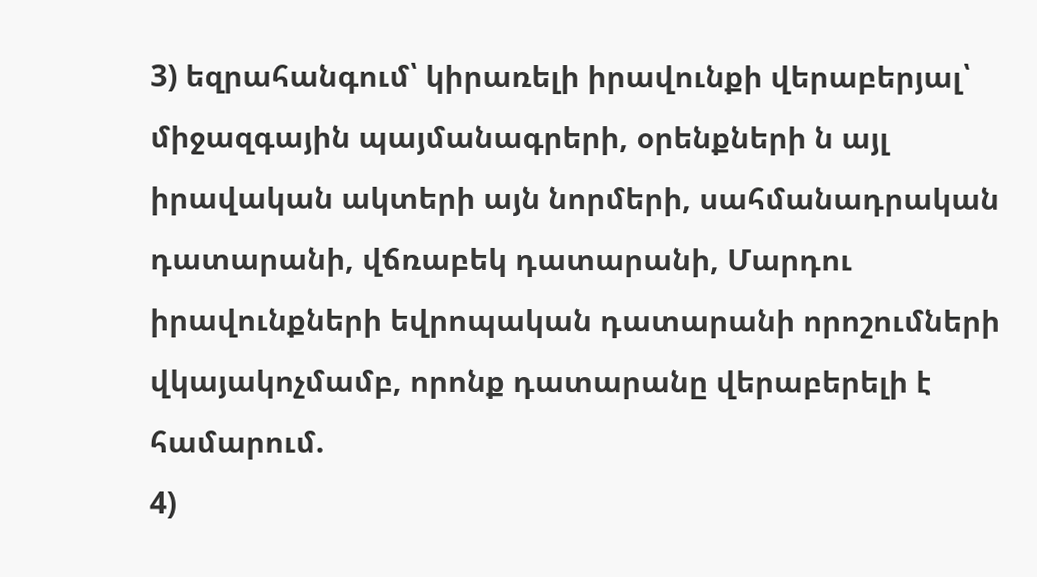3) եզրահանգում՝ կիրառելի իրավունքի վերաբերյալ՝ միջազգային պայմանագրերի, օրենքների ն այլ իրավական ակտերի այն նորմերի, սահմանադրական դատարանի, վճռաբեկ դատարանի, Մարդու իրավունքների եվրոպական դատարանի որոշումների վկայակոչմամբ, որոնք դատարանը վերաբերելի է համարում.
4)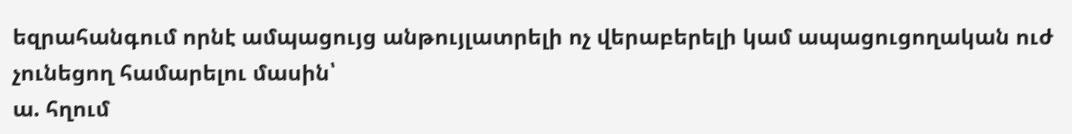եզրահանգում որնէ ամպացույց անթույլատրելի ոչ վերաբերելի կամ ապացուցողական ուժ չունեցող համարելու մասին՝
ա. հղում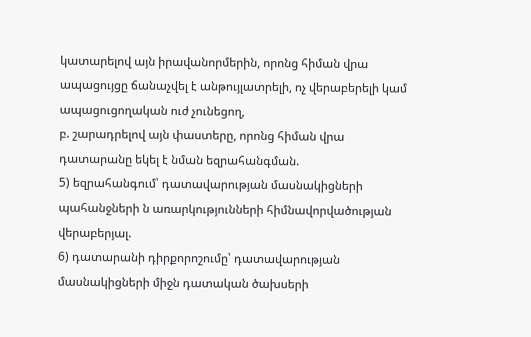կատարելով այն իրավանորմերին, որոնց հիման վրա ապացույցը ճանաչվել է անթույլատրելի, ոչ վերաբերելի կամ ապացուցողական ուժ չունեցող,
բ. շարադրելով այն փաստերը, որոնց հիման վրա դատարանը եկել է նման եզրահանգման.
5) եզրահանգում՝ դատավարության մասնակիցների պահանջների ն առարկությունների հիմնավորվածության վերաբերյալ.
6) դատարանի դիրքորոշումը՝ դատավարության մասնակիցների միջն դատական ծախսերի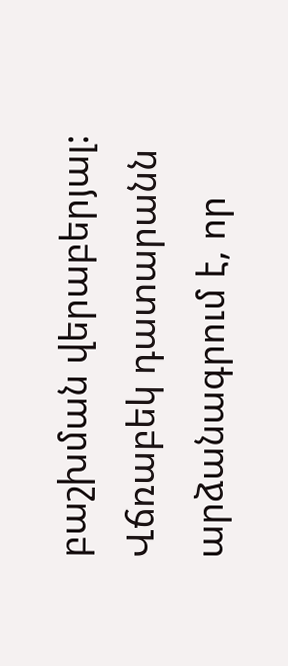բաշխման վերաբերյալ:
Վճռաբեկ դատարանն արձանագրում է, որ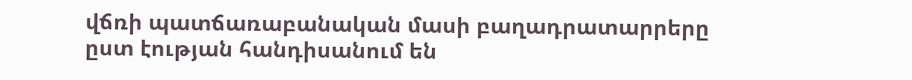վճռի պատճառաբանական մասի բաղադրատարրերը ըստ էության հանդիսանում են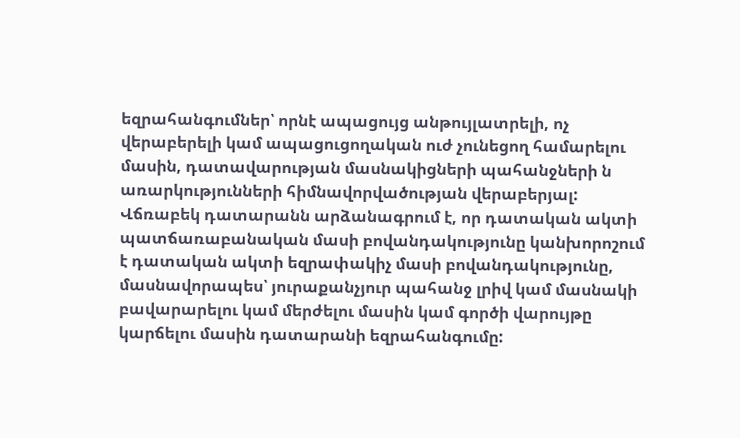եզրահանգումներ՝ որնէ ապացույց անթույլատրելի, ոչ վերաբերելի կամ ապացուցողական ուժ չունեցող համարելու մասին, դատավարության մասնակիցների պահանջների ն առարկությունների հիմնավորվածության վերաբերյալ: Վճռաբեկ դատարանն արձանագրում է, որ դատական ակտի պատճառաբանական մասի բովանդակությունը կանխորոշում է դատական ակտի եզրափակիչ մասի բովանդակությունը, մասնավորապես՝ յուրաքանչյուր պահանջ լրիվ կամ մասնակի բավարարելու կամ մերժելու մասին կամ գործի վարույթը կարճելու մասին դատարանի եզրահանգումը: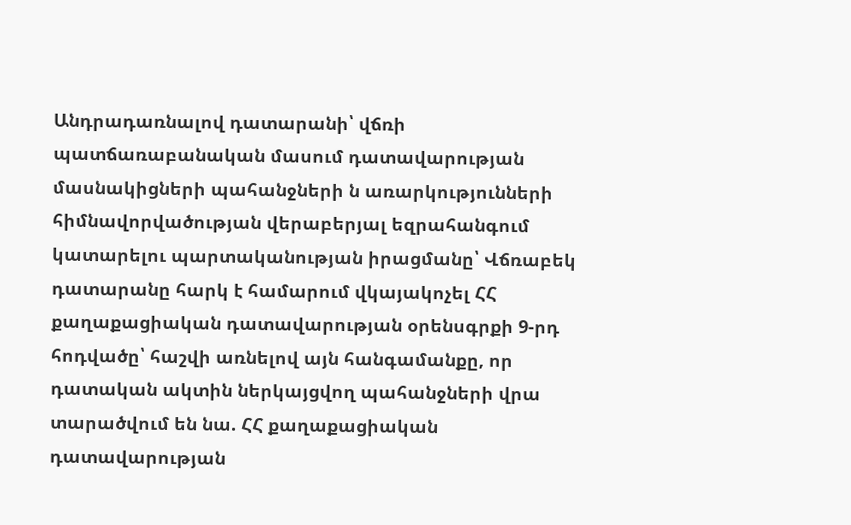Անդրադառնալով դատարանի՝ վճռի պատճառաբանական մասում դատավարության մասնակիցների պահանջների ն առարկությունների հիմնավորվածության վերաբերյալ եզրահանգում կատարելու պարտականության իրացմանը՝ Վճռաբեկ դատարանը հարկ է համարում վկայակոչել ՀՀ քաղաքացիական դատավարության օրենսգրքի 9-րդ հոդվածը՝ հաշվի առնելով այն հանգամանքը, որ դատական ակտին ներկայցվող պահանջների վրա տարածվում են նա. ՀՀ քաղաքացիական դատավարության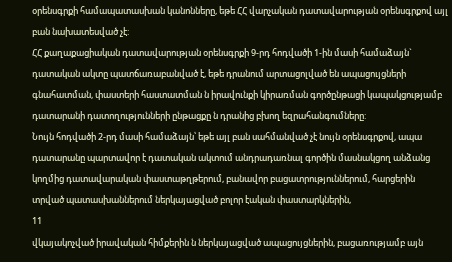օրենսգրքի համապատասխան կանոնները, եթե ՀՀ վարչական դատավարության օրենսգրքով այլ բան նախատեսված չէ:
ՀՀ քաղաքացիական դատավարության օրենսգրքի 9-րդ հոդվածի 1-ին մասի համաձայն` դատական ակտը պատճառաբանված է, եթե դրանում արտացոլված են ապացույցների գնահատման, փաստերի հաստատման ն իրավունքի կիրառման գործընթացի կապակցությամբ դատարանի դատողությունների ընթացքը ն դրանից բխող եզրահանգումները:
Նույն հոդվածի 2-րդ մասի համաձայն՝ եթե այլ բան սահմանված չէ նույն օրենսգրքով, ապա դատարանը պարտավոր է դատական ակտում անդրադառնալ գործին մասնակցող անձանց կողմից դատավարական փաստաթղթերում, բանավոր բացատրություններում, հարցերին տրված պատասխաններում ներկայացված բոլոր էական փաստարկներին,
11
վկայակոչված իրավական հիմքերին ն ներկայացված ապացույցներին, բացառությամբ այն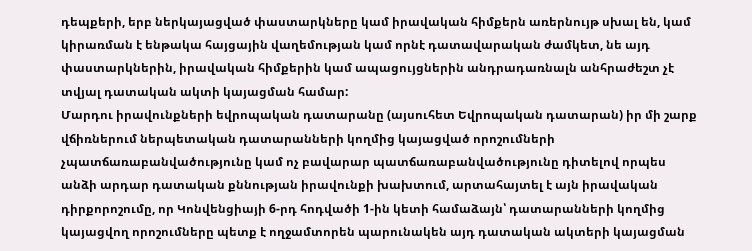դեպքերի, երբ ներկայացված փաստարկները կամ իրավական հիմքերն առերնույթ սխալ են, կամ կիրառման է ենթակա հայցային վաղեմության կամ որնէ դատավարական ժամկետ, նե այդ փաստարկներին, իրավական հիմքերին կամ ապացույցներին անդրադառնալն անհրաժեշտ չէ տվյալ դատական ակտի կայացման համար:
Մարդու իրավունքների եվրոպական դատարանը (այսուհետ Եվրոպական դատարան) իր մի շարք վճիռներում ներպետական դատարանների կողմից կայացված որոշումների չպատճառաբանվածությունը կամ ոչ բավարար պատճառաբանվածությունը դիտելով որպես անձի արդար դատական քննության իրավունքի խախտում, արտահայտել է այն իրավական դիրքորոշումը, որ Կոնվենցիայի 6-րդ հոդվածի 1-ին կետի համաձայն՝ դատարանների կողմից կայացվող որոշումները պետք է ողջամտորեն պարունակեն այդ դատական ակտերի կայացման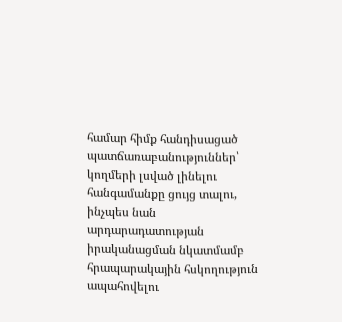համար հիմք հանդիսացած պատճառաբանություններ՝ կողմերի լսված լինելու հանգամանքը ցույց տալու, ինչպես նան արդարադատության իրականացման նկատմամբ հրապարակային հսկողություն ապահովելու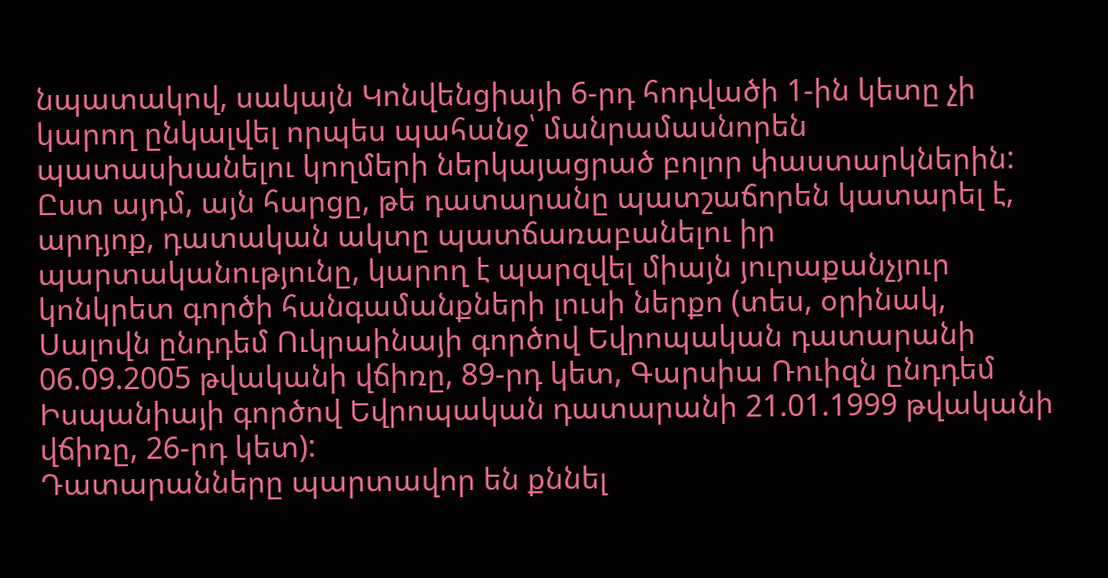նպատակով, սակայն Կոնվենցիայի 6-րդ հոդվածի 1-ին կետը չի կարող ընկալվել որպես պահանջ՝ մանրամասնորեն պատասխանելու կողմերի ներկայացրած բոլոր փաստարկներին: Ըստ այդմ, այն հարցը, թե դատարանը պատշաճորեն կատարել է, արդյոք, դատական ակտը պատճառաբանելու իր պարտականությունը, կարող է պարզվել միայն յուրաքանչյուր կոնկրետ գործի հանգամանքների լուսի ներքո (տես, օրինակ, Սալովն ընդդեմ Ուկրաինայի գործով Եվրոպական դատարանի 06.09.2005 թվականի վճիռը, 89-րդ կետ, Գարսիա Ռուիզն ընդդեմ Իսպանիայի գործով Եվրոպական դատարանի 21.01.1999 թվականի վճիռը, 26-րդ կետ):
Դատարանները պարտավոր են քննել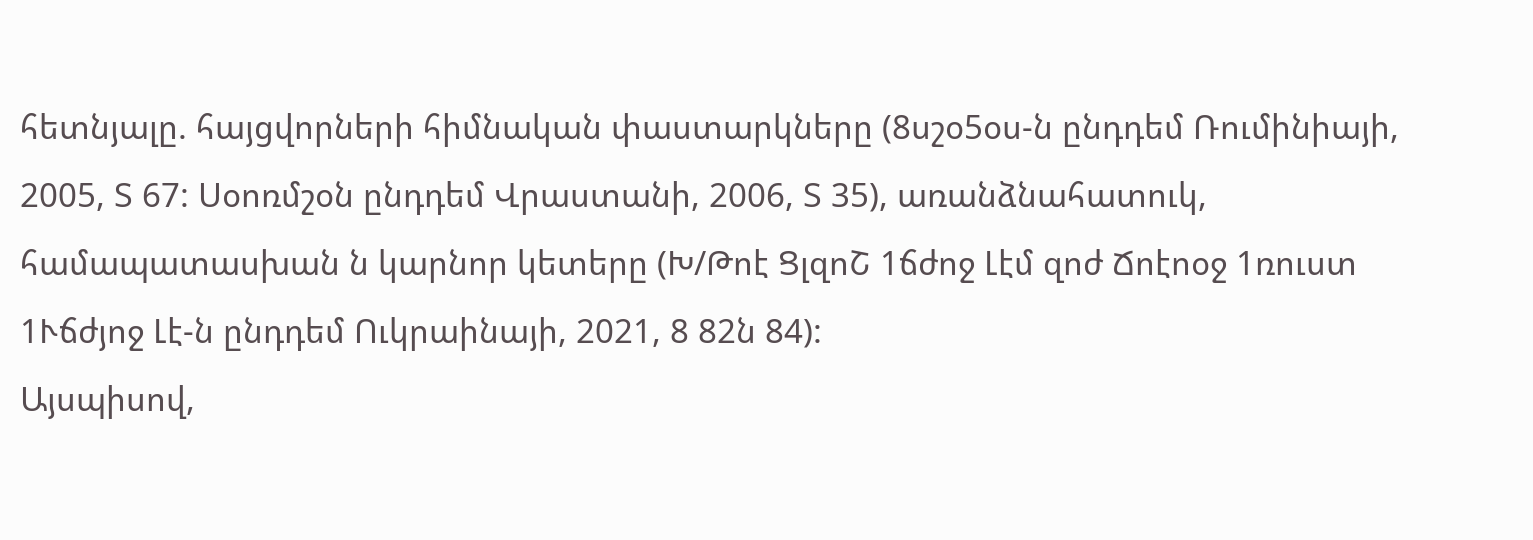հետնյալը. հայցվորների հիմնական փաստարկները (8սշօ5օս-ն ընդդեմ Ռումինիայի, 2005, Տ 67: Սօոռմշօն ընդդեմ Վրաստանի, 2006, Տ 35), առանձնահատուկ, համապատասխան ն կարնոր կետերը (Խ/Թոէ ՑլզոՇ 1ճժոջ Լէմ զոժ Ճոէոօջ 1ռուստ 1Ւճժյոջ Լէ-ն ընդդեմ Ուկրաինայի, 2021, 8 82ն 84):
Այսպիսով,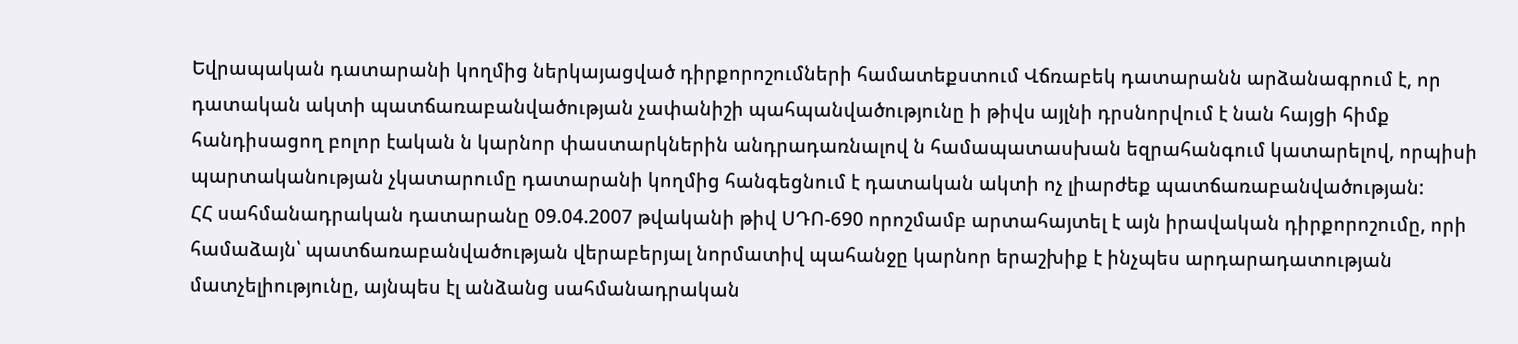Եվրապական դատարանի կողմից ներկայացված դիրքորոշումների համատեքստում Վճռաբեկ դատարանն արձանագրում է, որ դատական ակտի պատճառաբանվածության չափանիշի պահպանվածությունը ի թիվս այլնի դրսնորվում է նան հայցի հիմք հանդիսացող բոլոր էական ն կարնոր փաստարկներին անդրադառնալով ն համապատասխան եզրահանգում կատարելով, որպիսի պարտականության չկատարումը դատարանի կողմից հանգեցնում է դատական ակտի ոչ լիարժեք պատճառաբանվածության:
ՀՀ սահմանադրական դատարանը 09.04.2007 թվականի թիվ ՍԴՈ-690 որոշմամբ արտահայտել է այն իրավական դիրքորոշումը, որի համաձայն՝ պատճառաբանվածության վերաբերյալ նորմատիվ պահանջը կարնոր երաշխիք է ինչպես արդարադատության մատչելիությունը, այնպես էլ անձանց սահմանադրական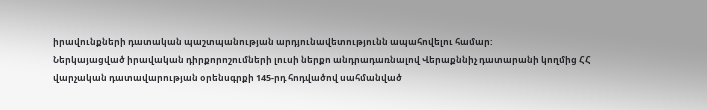իրավունքների դատական պաշտպանության արդյունավետությունն ապահովելու համար:
Ներկայացված իրավական դիրքորոշումների լուսի ներքո անդրադառնալով Վերաքննիչ դատարանի կողմից ՀՀ վարչական դատավարության օրենսգրքի 145-րդ հոդվածով սահմանված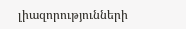լիազորությունների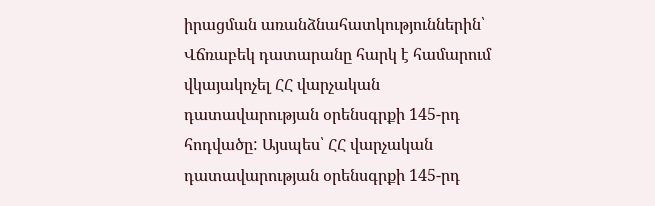իրացման առանձնահատկություններին՝ Վճռաբեկ դատարանը հարկ է համարում վկայակոչել ՀՀ վարչական դատավարության օրենսգրքի 145-րդ հոդվածը: Այսպես՝ ՀՀ վարչական դատավարության օրենսգրքի 145-րդ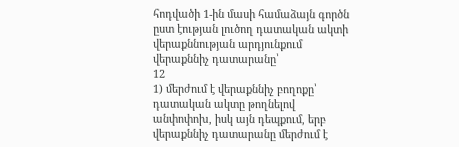հոդվածի 1-ին մասի համաձայն գործն ըստ էության լուծող դատական ակտի վերաքննության արդյունքում վերաքննիչ դատարանը՝
12
1) մերժում է վերաքննիչ բողոքը՝ դատական ակտը թողնելով անփոփոխ, իսկ այն դեպքում, երբ վերաքննիչ դատարանը մերժում է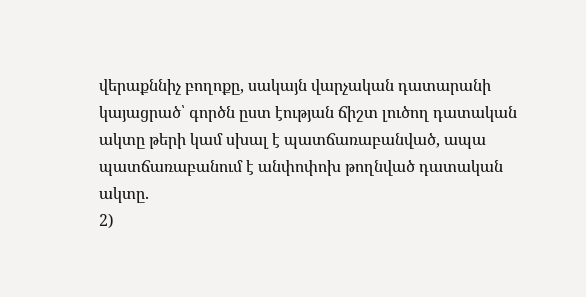վերաքննիչ բողոքը, սակայն վարչական դատարանի կայացրած՝ գործն ըստ էության ճիշտ լուծող դատական ակտը թերի կամ սխալ է պատճառաբանված, ապա պատճառաբանում է անփոփոխ թողնված դատական ակտը.
2)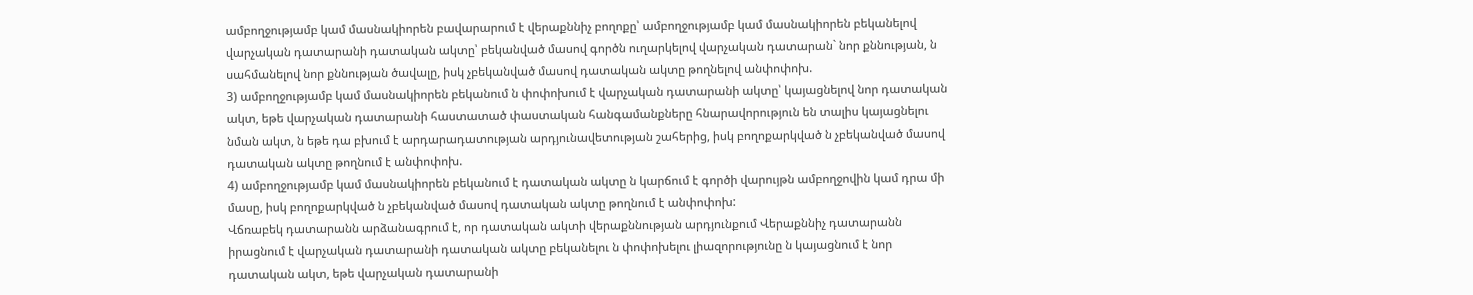ամբողջությամբ կամ մասնակիորեն բավարարում է վերաքննիչ բողոքը՝ ամբողջությամբ կամ մասնակիորեն բեկանելով վարչական դատարանի դատական ակտը՝ բեկանված մասով գործն ուղարկելով վարչական դատարան` նոր քննության, ն սահմանելով նոր քննության ծավալը, իսկ չբեկանված մասով դատական ակտը թողնելով անփոփոխ.
3) ամբողջությամբ կամ մասնակիորեն բեկանում ն փոփոխում է վարչական դատարանի ակտը՝ կայացնելով նոր դատական ակտ, եթե վարչական դատարանի հաստատած փաստական հանգամանքները հնարավորություն են տալիս կայացնելու նման ակտ, ն եթե դա բխում է արդարադատության արդյունավետության շահերից, իսկ բողոքարկված ն չբեկանված մասով դատական ակտը թողնում է անփոփոխ.
4) ամբողջությամբ կամ մասնակիորեն բեկանում է դատական ակտը ն կարճում է գործի վարույթն ամբողջովին կամ դրա մի մասը, իսկ բողոքարկված ն չբեկանված մասով դատական ակտը թողնում է անփոփոխ:
Վճռաբեկ դատարանն արձանագրում է, որ դատական ակտի վերաքննության արդյունքում Վերաքննիչ դատարանն իրացնում է վարչական դատարանի դատական ակտը բեկանելու ն փոփոխելու լիազորությունը ն կայացնում է նոր դատական ակտ, եթե վարչական դատարանի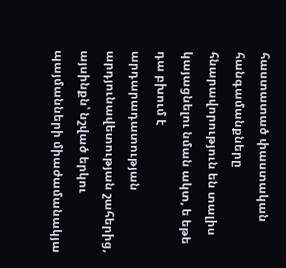հաստատած փաստական հանգամանքները հնարավորություն են տալիս կայացնելու նման ակտ, ե եթե դա բխում է արդարադատության արդյունավետության շահերից, այսինքն՝ նշված երկու պայմանների միաժամանակյա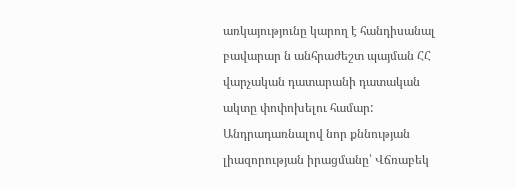առկայությունը կարող է հանդիսանալ բավարար ն անհրաժեշտ պայման ՀՀ վարչական դատարանի դատական ակտը փոփոխելու համար:
Անդրադառնալով նոր քննության լիազորության իրացմանը՝ Վճռաբեկ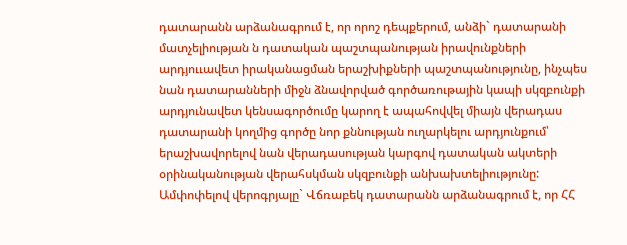դատարանն արձանագրում է, որ որոշ դեպքերում, անձի` դատարանի մատչելիության ն դատական պաշտպանության իրավունքների արդյոււավետ իրականացման երաշխիքների պաշտպանությունը, ինչպես նան դատարանների միջն ձնավորված գործառութային կապի սկզբունքի արդյունավետ կենսագործումը կարող է ապահովվել միայն վերադաս դատարանի կողմից գործը նոր քննության ուղարկելու արդյունքում՝ երաշխավորելով նան վերադասության կարգով դատական ակտերի օրինականության վերահսկման սկզբունքի անխախտելիությունը:
Ամփոփելով վերոգրյալը` Վճռաբեկ դատարանն արձանագրում է, որ ՀՀ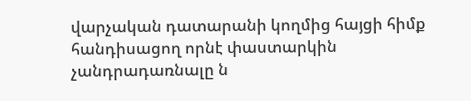վարչական դատարանի կողմից հայցի հիմք հանդիսացող որնէ փաստարկին չանդրադառնալը ն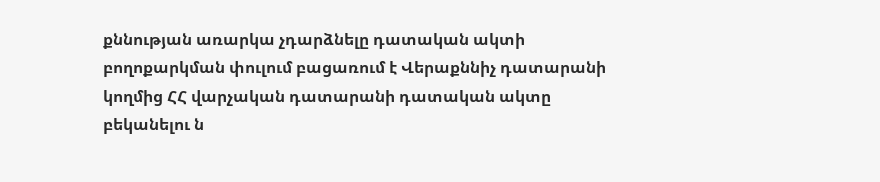քննության առարկա չդարձնելը դատական ակտի բողոքարկման փուլում բացառում է Վերաքննիչ դատարանի կողմից ՀՀ վարչական դատարանի դատական ակտը բեկանելու ն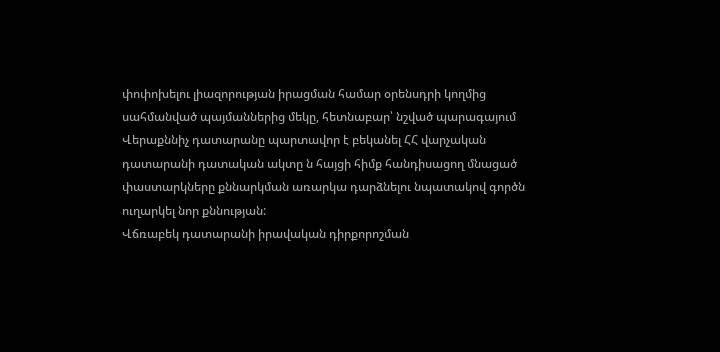փոփոխելու լիազորության իրացման համար օրենսդրի կողմից սահմանված պայմաններից մեկը, հետնաբար՝ նշված պարագայում Վերաքննիչ դատարանը պարտավոր է բեկանել ՀՀ վարչական դատարանի դատական ակտը ն հայցի հիմք հանդիսացող մնացած փաստարկները քննարկման առարկա դարձնելու նպատակով գործն ուղարկել նոր քննության:
Վճռաբեկ դատարանի իրավական դիրքորոշման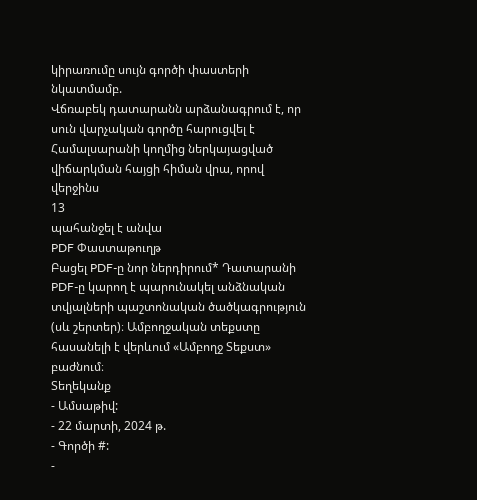կիրառումը սույն գործի փաստերի նկատմամբ.
Վճռաբեկ դատարանն արձանագրում է, որ սուն վարչական գործը հարուցվել է Համալսարանի կողմից ներկայացված վիճարկման հայցի հիման վրա, որով վերջինս
13
պահանջել է անվա
PDF Փաստաթուղթ
Բացել PDF-ը նոր ներդիրում* Դատարանի PDF-ը կարող է պարունակել անձնական տվյալների պաշտոնական ծածկագրություն (սև շերտեր)։ Ամբողջական տեքստը հասանելի է վերևում «Ամբողջ Տեքստ» բաժնում։
Տեղեկանք
- Ամսաթիվ:
- 22 մարտի, 2024 թ.
- Գործի #:
-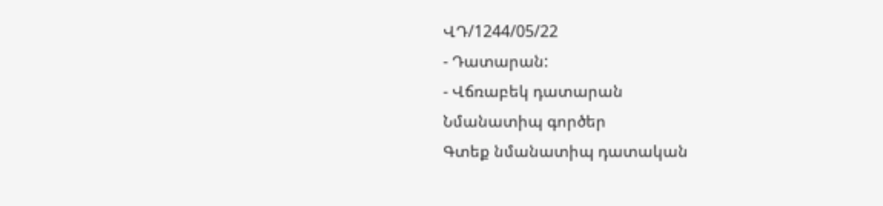ՎԴ/1244/05/22
- Դատարան:
- Վճռաբեկ դատարան
Նմանատիպ գործեր
Գտեք նմանատիպ դատական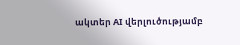ակտեր AI վերլուծությամբ